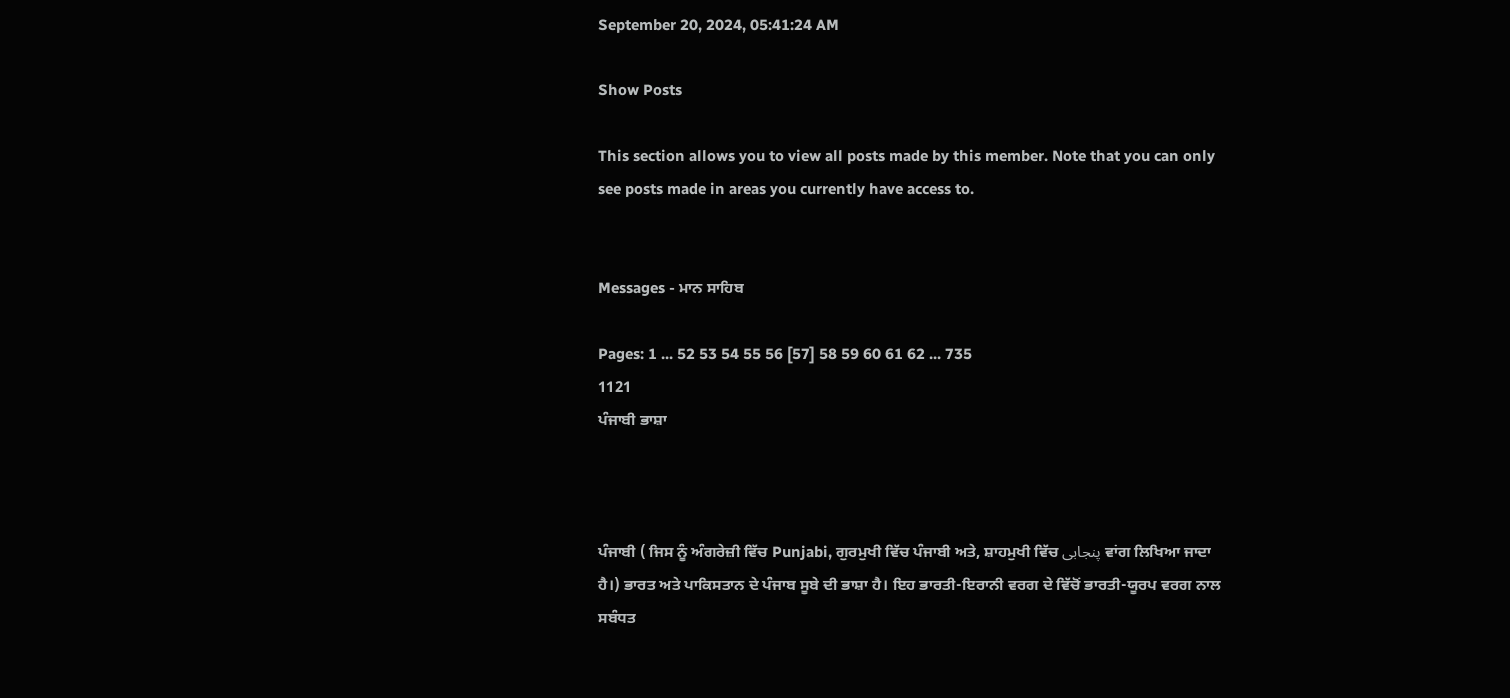September 20, 2024, 05:41:24 AM

Show Posts

This section allows you to view all posts made by this member. Note that you can only see posts made in areas you currently have access to.


Messages - ਮਾਨ ਸਾਹਿਬ

Pages: 1 ... 52 53 54 55 56 [57] 58 59 60 61 62 ... 735
1121
ਪੰਜਾਬੀ ਭਾਸ਼ਾ



ਪੰਜਾਬੀ ( ਜਿਸ ਨੂੰ ਅੰਗਰੇਜ਼ੀ ਵਿੱਚ Punjabi, ਗੁਰਮੁਖੀ ਵਿੱਚ ਪੰਜਾਬੀ ਅਤੇ, ਸ਼ਾਹਮੁਖੀ ਵਿੱਚ پنجابی ਵਾਂਗ ਲਿਖਿਆ ਜਾਦਾ ਹੈ।) ਭਾਰਤ ਅਤੇ ਪਾਕਿਸਤਾਨ ਦੇ ਪੰਜਾਬ ਸੂਬੇ ਦੀ ਭਾਸ਼ਾ ਹੈ। ਇਹ ਭਾਰਤੀ-ਇਰਾਨੀ ਵਰਗ ਦੇ ਵਿੱਚੋਂ ਭਾਰਤੀ-ਯੂਰਪ ਵਰਗ ਨਾਲ ਸਬੰਧਤ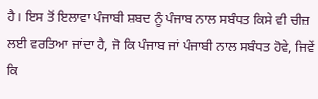ਹੈ। ਇਸ ਤੋਂ ਇਲਾਵਾ ਪੰਜਾਬੀ ਸ਼ਬਦ ਨੂੰ ਪੰਜਾਬ ਨਾਲ ਸਬੰਧਤ ਕਿਸੇ ਵੀ ਚੀਜ਼ ਲਈ ਵਰਤਿਆ ਜਾਂਦਾ ਹੈ, ਜੋ ਕਿ ਪੰਜਾਬ ਜਾਂ ਪੰਜਾਬੀ ਨਾਲ ਸਬੰਧਤ ਹੋਵੇ, ਜਿਵੇਂ ਕਿ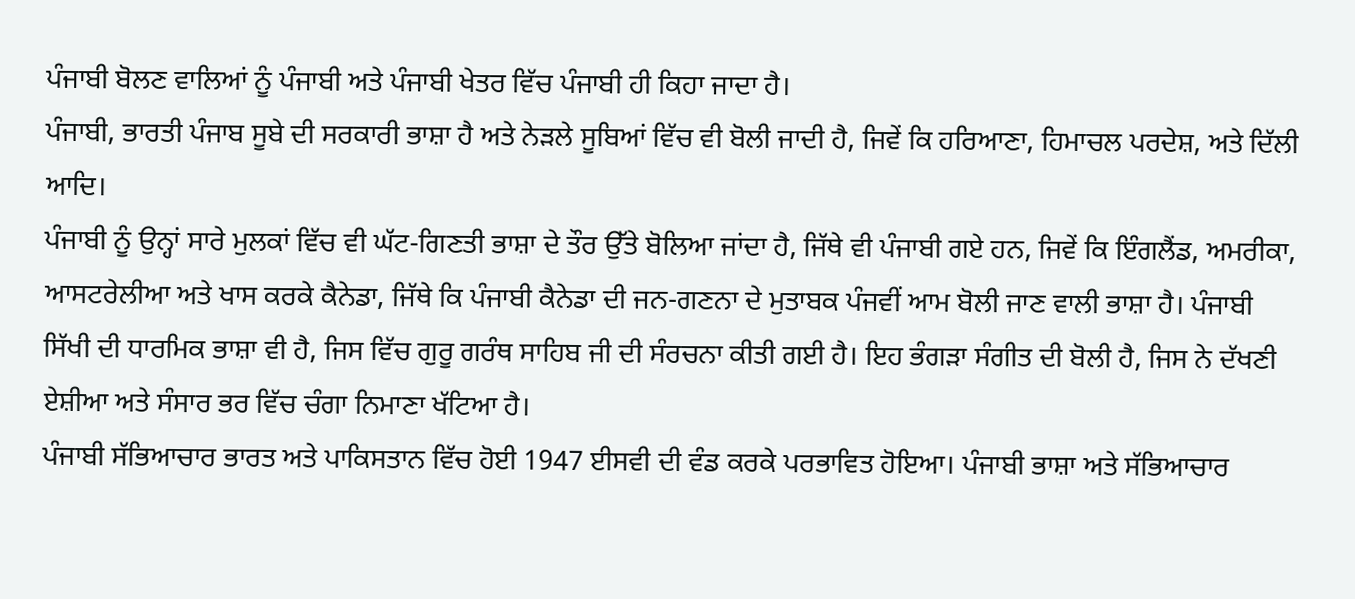ਪੰਜਾਬੀ ਬੋਲਣ ਵਾਲਿਆਂ ਨੂੰ ਪੰਜਾਬੀ ਅਤੇ ਪੰਜਾਬੀ ਖੇਤਰ ਵਿੱਚ ਪੰਜਾਬੀ ਹੀ ਕਿਹਾ ਜਾਦਾ ਹੈ।
ਪੰਜਾਬੀ, ਭਾਰਤੀ ਪੰਜਾਬ ਸੂਬੇ ਦੀ ਸਰਕਾਰੀ ਭਾਸ਼ਾ ਹੈ ਅਤੇ ਨੇੜਲੇ ਸੂਬਿਆਂ ਵਿੱਚ ਵੀ ਬੋਲੀ ਜਾਦੀ ਹੈ, ਜਿਵੇਂ ਕਿ ਹਰਿਆਣਾ, ਹਿਮਾਚਲ ਪਰਦੇਸ਼, ਅਤੇ ਦਿੱਲੀ ਆਦਿ।
ਪੰਜਾਬੀ ਨੂੰ ਉਨ੍ਹਾਂ ਸਾਰੇ ਮੁਲਕਾਂ ਵਿੱਚ ਵੀ ਘੱਟ-ਗਿਣਤੀ ਭਾਸ਼ਾ ਦੇ ਤੌਰ ਉੱਤੇ ਬੋਲਿਆ ਜਾਂਦਾ ਹੈ, ਜਿੱਥੇ ਵੀ ਪੰਜਾਬੀ ਗਏ ਹਨ, ਜਿਵੇਂ ਕਿ ਇੰਗਲੈਂਡ, ਅਮਰੀਕਾ, ਆਸਟਰੇਲੀਆ ਅਤੇ ਖਾਸ ਕਰਕੇ ਕੈਨੇਡਾ, ਜਿੱਥੇ ਕਿ ਪੰਜਾਬੀ ਕੈਨੇਡਾ ਦੀ ਜਨ-ਗਣਨਾ ਦੇ ਮੁਤਾਬਕ ਪੰਜਵੀਂ ਆਮ ਬੋਲੀ ਜਾਣ ਵਾਲੀ ਭਾਸ਼ਾ ਹੈ। ਪੰਜਾਬੀ ਸਿੱਖੀ ਦੀ ਧਾਰਮਿਕ ਭਾਸ਼ਾ ਵੀ ਹੈ, ਜਿਸ ਵਿੱਚ ਗੁਰੂ ਗਰੰਥ ਸਾਹਿਬ ਜੀ ਦੀ ਸੰਰਚਨਾ ਕੀਤੀ ਗਈ ਹੈ। ਇਹ ਭੰਗੜਾ ਸੰਗੀਤ ਦੀ ਬੋਲੀ ਹੈ, ਜਿਸ ਨੇ ਦੱਖਣੀ ਏਸ਼ੀਆ ਅਤੇ ਸੰਸਾਰ ਭਰ ਵਿੱਚ ਚੰਗਾ ਨਿਮਾਣਾ ਖੱਟਿਆ ਹੈ।
ਪੰਜਾਬੀ ਸੱਭਿਆਚਾਰ ਭਾਰਤ ਅਤੇ ਪਾਕਿਸਤਾਨ ਵਿੱਚ ਹੋਈ 1947 ਈਸਵੀ ਦੀ ਵੰਡ ਕਰਕੇ ਪਰਭਾਵਿਤ ਹੋਇਆ। ਪੰਜਾਬੀ ਭਾਸ਼ਾ ਅਤੇ ਸੱਭਿਆਚਾਰ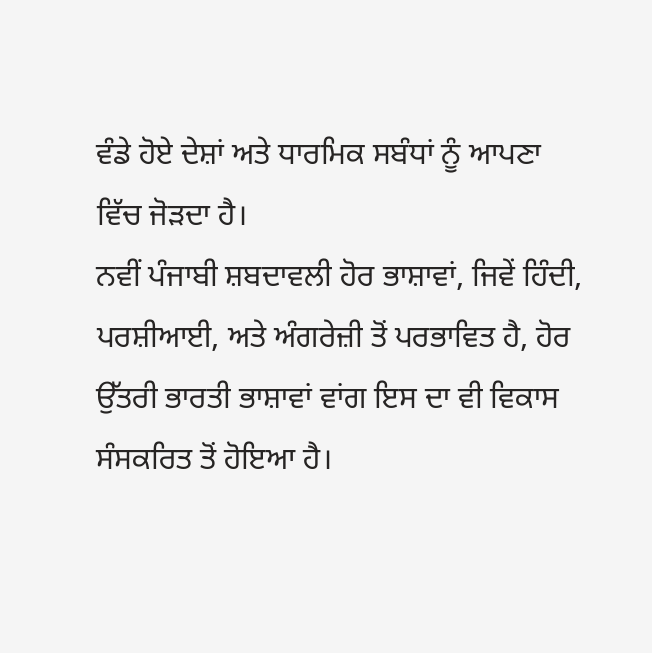ਵੰਡੇ ਹੋਏ ਦੇਸ਼ਾਂ ਅਤੇ ਧਾਰਮਿਕ ਸਬੰਧਾਂ ਨੂੰ ਆਪਣਾ ਵਿੱਚ ਜੋੜਦਾ ਹੈ।
ਨਵੀਂ ਪੰਜਾਬੀ ਸ਼ਬਦਾਵਲੀ ਹੋਰ ਭਾਸ਼ਾਵਾਂ, ਜਿਵੇਂ ਹਿੰਦੀ, ਪਰਸ਼ੀਆਈ, ਅਤੇ ਅੰਗਰੇਜ਼ੀ ਤੋਂ ਪਰਭਾਵਿਤ ਹੈ, ਹੋਰ ਉੱਤਰੀ ਭਾਰਤੀ ਭਾਸ਼ਾਵਾਂ ਵਾਂਗ ਇਸ ਦਾ ਵੀ ਵਿਕਾਸ ਸੰਸਕਰਿਤ ਤੋਂ ਹੋਇਆ ਹੈ।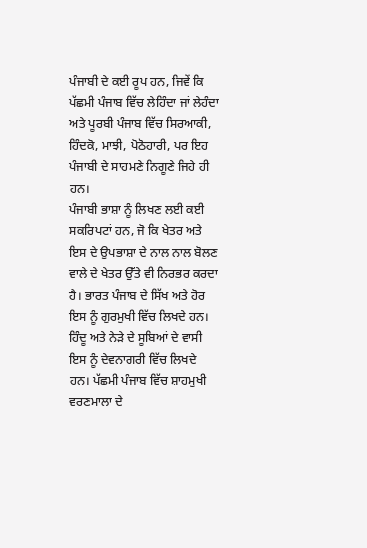ਪੰਜਾਬੀ ਦੇ ਕਈ ਰੂਪ ਹਨ, ਜਿਵੇਂ ਕਿ ਪੱਛਮੀ ਪੰਜਾਬ ਵਿੱਚ ਲੇਹਿੰਦਾ ਜਾਂ ਲੇਹੰਦਾ ਅਤੇ ਪੂਰਬੀ ਪੰਜਾਬ ਵਿੱਚ ਸਿਰਆਕੀ, ਹਿੰਦਕੋ, ਮਾਝੀ, ਪੋਠੋਹਾਰੀ, ਪਰ ਇਹ ਪੰਜਾਬੀ ਦੇ ਸਾਹਮਣੇ ਨਿਗੂਣੇ ਜਿਹੇ ਹੀ ਹਨ।
ਪੰਜਾਬੀ ਭਾਸ਼ਾ ਨੂੰ ਲਿਖਣ ਲਈ ਕਈ ਸਕਰਿਪਟਾਂ ਹਨ, ਜੋ ਕਿ ਖੇਤਰ ਅਤੇ ਇਸ ਦੇ ਉਪਭਾਸ਼ਾ ਦੇ ਨਾਲ ਨਾਲ ਬੋਲਣ ਵਾਲੇ ਦੇ ਖੇਤਰ ਉੱਤੇ ਵੀ ਨਿਰਭਰ ਕਰਦਾ ਹੈ। ਭਾਰਤ ਪੰਜਾਬ ਦੇ ਸਿੱਖ ਅਤੇ ਹੋਰ ਇਸ ਨੂੰ ਗੁਰਮੁਖੀ ਵਿੱਚ ਲਿਖਦੇ ਹਨ। ਹਿੰਦੂ ਅਤੇ ਨੇੜੇ ਦੇ ਸੂਬਿਆਂ ਦੇ ਵਾਸੀ ਇਸ ਨੂੰ ਦੇਵਨਾਗਰੀ ਵਿੱਚ ਲਿਖਦੇ ਹਨ। ਪੱਛਮੀ ਪੰਜਾਬ ਵਿੱਚ ਸ਼ਾਹਮੁਖੀ ਵਰਣਮਾਲਾ ਦੇ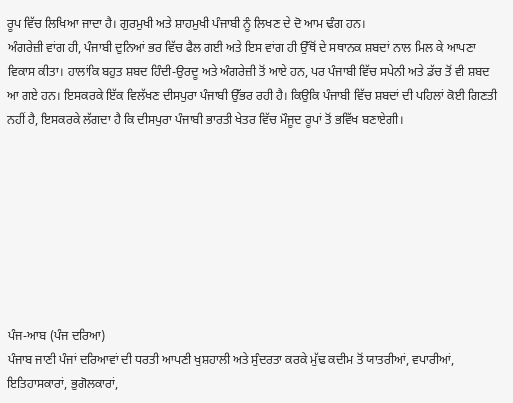ਰੂਪ ਵਿੱਚ ਲਿਖਿਆ ਜਾਦਾ ਹੈ। ਗੁਰਮੁਖੀ ਅਤੇ ਸ਼ਾਹਮੁਖੀ ਪੰਜਾਬੀ ਨੂੰ ਲਿਖਣ ਦੇ ਦੋ ਆਮ ਢੰਗ ਹਨ।
ਅੰਗਰੇਜ਼ੀ ਵਾਂਗ ਹੀ, ਪੰਜਾਬੀ ਦੁਨਿਆਂ ਭਰ ਵਿੱਚ ਫੈਲ ਗਈ ਅਤੇ ਇਸ ਵਾਂਗ ਹੀ ਉੱਥੋਂ ਦੇ ਸਥਾਨਕ ਸ਼ਬਦਾਂ ਨਾਲ ਮਿਲ ਕੇ ਆਪਣਾ ਵਿਕਾਸ ਕੀਤਾ। ਹਾਲਾਂਕਿ ਬਹੁਤ ਸ਼ਬਦ ਹਿੰਦੀ-ਉਰਦੂ ਅਤੇ ਅੰਗਰੇਜ਼ੀ ਤੋਂ ਆਏ ਹਨ, ਪਰ ਪੰਜਾਬੀ ਵਿੱਚ ਸਪੇਨੀ ਅਤੇ ਡੱਚ ਤੋਂ ਵੀ ਸ਼ਬਦ ਆ ਗਏ ਹਨ। ਇਸਕਰਕੇ ਇੱਕ ਵਿਲੱਖਣ ਦੀਸਪੁਰਾ ਪੰਜਾਬੀ ਉੱਭਰ ਰਹੀ ਹੈ। ਕਿਉਕਿ ਪੰਜਾਬੀ ਵਿੱਚ ਸ਼ਬਦਾਂ ਦੀ ਪਹਿਲਾਂ ਕੋਈ ਗਿਣਤੀ ਨਹੀਂ ਹੈ, ਇਸਕਰਕੇ ਲੱਗਦਾ ਹੈ ਕਿ ਦੀਸਪੁਰਾ ਪੰਜਾਬੀ ਭਾਰਤੀ ਖੇਤਰ ਵਿੱਚ ਮੌਜੂਦ ਰੂਪਾਂ ਤੋਂ ਭਵਿੱਖ ਬਣਾਏਗੀ।








ਪੰਜ-ਆਬ (ਪੰਜ ਦਰਿਆ)
ਪੰਜਾਬ ਜਾਣੀ ਪੰਜਾਂ ਦਰਿਆਵਾਂ ਦੀ ਧਰਤੀ ਆਪਣੀ ਖੁਸ਼ਹਾਲੀ ਅਤੇ ਸੁੰਦਰਤਾ ਕਰਕੇ ਮੁੱਢ ਕਦੀਮ ਤੋਂ ਯਾਤਰੀਆਂ, ਵਪਾਰੀਆਂ, ਇਤਿਹਾਸਕਾਰਾਂ, ਭੁਗੋਲਕਾਰਾਂ,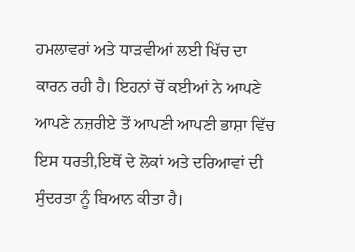ਹਮਲਾਵਰਾਂ ਅਤੇ ਧਾੜਵੀਆਂ ਲਈ ਖਿੱਚ ਦਾ ਕਾਰਨ ਰਹੀ ਹੈ। ਇਹਨਾਂ ਚੋਂ ਕਈਆਂ ਨੇ ਆਪਣੇ ਆਪਣੇ ਨਜ਼ਰੀਏ ਤੋਂ ਆਪਣੀ ਆਪਣੀ ਭਾਸ਼ਾ ਵਿੱਚ ਇਸ ਧਰਤੀ,ਇਥੋਂ ਦੇ ਲੋਕਾਂ ਅਤੇ ਦਰਿਆਵਾਂ ਦੀ ਸੁੰਦਰਤਾ ਨੂੰ ਬਿਆਨ ਕੀਤਾ ਹੈ।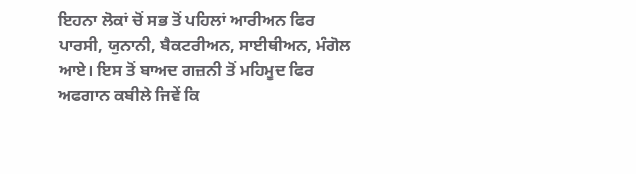ਇਹਨਾ ਲੋਕਾਂ ਚੋਂ ਸਭ ਤੋਂ ਪਹਿਲਾਂ ਆਰੀਅਨ ਫਿਰ ਪਾਰਸੀ, ਯੁਨਾਨੀ, ਬੈਕਟਰੀਅਨ, ਸਾਈਥੀਅਨ, ਮੰਗੋਲ ਆਏ। ਇਸ ਤੋਂ ਬਾਅਦ ਗਜ਼ਨੀ ਤੋਂ ਮਹਿਮੂਦ ਫਿਰ ਅਫਗਾਨ ਕਬੀਲੇ ਜਿਵੇਂ ਕਿ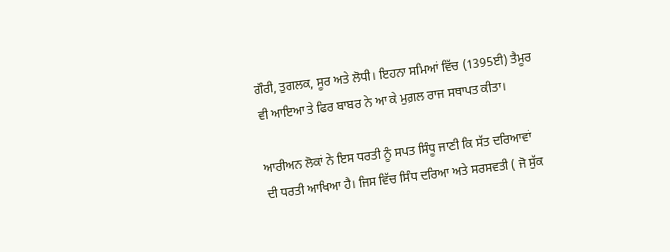ਗੌਰੀ, ਤੁਗਲਕ, ਸੂਰ ਅਤੇ ਲੋਧੀ। ਇਹਨਾ ਸਮਿਆਂ ਵਿੱਚ (1395ਈ) ਤੈਮੂਰ ਵੀ ਆਇਆ ਤੇ ਫਿਰ ਬਾਬਰ ਨੇ ਆ ਕੇ ਮੁਗ਼ਲ ਰਾਜ ਸਥਾਪਤ ਕੀਤਾ।

ਆਰੀਅਨ ਲੋਕਾਂ ਨੇ ਇਸ ਧਰਤੀ ਨੂੰ ਸਪਤ ਸਿੰਧੂ ਜਾਣੀ ਕਿ ਸੱਤ ਦਰਿਆਵਾਂ ਦੀ ਧਰਤੀ ਆਖਿਆ ਹੈ। ਜਿਸ ਵਿੱਚ ਸਿੰਧ ਦਰਿਆ ਅਤੇ ਸਰਸਵਤੀ ( ਜੋ ਸੁੱਕ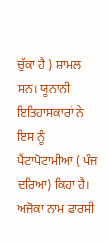ਚੁੱਕਾ ਹੈ ) ਸ਼ਾਮਲ ਸਨ। ਯੂਨਾਨੀ ਇਤਿਹਾਸਕਾਰਾਂ ਨੇ ਇਸ ਨੂੰ ਪੈਂਟਾਪੋਟਾਮੀਆ ( ਪੰਜ ਦਰਿਆ) ਕਿਹਾ ਹੈ। ਅਜੋਕਾ ਨਾਮ ਫਾਰਸੀ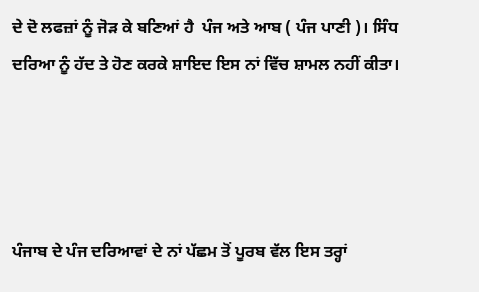ਦੇ ਦੋ ਲਫਜ਼ਾਂ ਨੂੰ ਜੋੜ ਕੇ ਬਣਿਆਂ ਹੈ  ਪੰਜ ਅਤੇ ਆਬ ( ਪੰਜ ਪਾਣੀ )। ਸਿੰਧ ਦਰਿਆ ਨੂੰ ਹੱਦ ਤੇ ਹੋਣ ਕਰਕੇ ਸ਼ਾਇਦ ਇਸ ਨਾਂ ਵਿੱਚ ਸ਼ਾਮਲ ਨਹੀਂ ਕੀਤਾ।




ਪੰਜਾਬ ਦੇ ਪੰਜ ਦਰਿਆਵਾਂ ਦੇ ਨਾਂ ਪੱਛਮ ਤੋਂ ਪੂਰਬ ਵੱਲ ਇਸ ਤਰ੍ਹਾਂ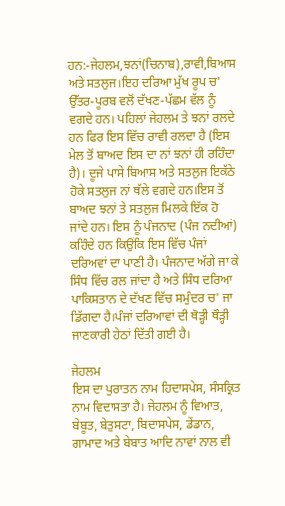ਹਨ:-ਜੇਹਲਮ,ਝਨਾਂ(ਚਿਨਾਬ),ਰਾਵੀ,ਬਿਆਸ ਅਤੇ ਸਤਲੁਜ।ਇਹ ਦਰਿਆ ਮੁੱਖ ਰੂਪ ਚ' ਉੱਤਰ-ਪੂਰਬ ਵਲੋਂ ਦੱਖਣ-ਪੱਛਮ ਵੱਲ ਨੂੰ ਵਗਦੇ ਹਨ। ਪਹਿਲਾਂ ਜੇਹਲਮ ਤੇ ਝਨਾਂ ਰਲਦੇ ਹਨ ਫਿਰ ਇਸ ਵਿੱਚ ਰਾਵੀ ਰਲਦਾ ਹੈ (ਇਸ ਮੇਲ ਤੋਂ ਬਾਅਦ ਇਸ ਦਾ ਨਾਂ ਝਨਾਂ ਹੀ ਰਹਿੰਦਾ ਹੈ)। ਦੂਜੇ ਪਾਸੇ ਬਿਆਸ ਅਤੇ ਸਤਲੁਜ ਇਕੱਠੇ ਹੋਕੇ ਸਤਲੁਜ ਨਾਂ ਥੱਲੇ ਵਗਦੇ ਹਨ।ਇਸ ਤੋਂ ਬਾਅਦ ਝਨਾਂ ਤੇ ਸਤਲੁਜ ਮਿਲਕੇ ਇੱਕ ਹੋ ਜਾਂਦੇ ਹਨ। ਇਸ ਨੂੰ ਪੰਜਨਾਦ (ਪੰਜ ਨਦੀਆਂ) ਕਹਿੰਦੇ ਹਨ ਕਿਉਂਕਿ ਇਸ ਵਿੱਚ ਪੰਜਾਂ ਦਰਿਅਵਾਂ ਦਾ ਪਾਣੀ ਹੈ। ਪੰਜਨਾਦ ਅੱਗੇ ਜਾ ਕੇ ਸਿੰਧ ਵਿੱਚ ਰਲ ਜਾਂਦਾ ਹੈ ਅਤੇ ਸਿੰਧ ਦਰਿਆ ਪਾਕਿਸਤਾਨ ਦੇ ਦੱਖਣ ਵਿੱਚ ਸਮੁੰਦਰ ਚ' ਜਾ ਡਿੱਗਦਾ ਹੈ।ਪੰਜਾਂ ਦਰਿਆਵਾਂ ਦੀ ਥੋੜ੍ਹੀ ਥੌੜ੍ਹੀ ਜਾਣਕਾਰੀ ਹੇਠਾਂ ਦਿੱਤੀ ਗਈ ਹੈ।

ਜੇਹਲਮ
ਇਸ ਦਾ ਪੁਰਾਤਨ ਨਾਮ ਹਿਦਾਸਪੇਸ, ਸੰਸਕ੍ਰਿਤ ਨਾਮ ਵਿਦਾਸਤਾ ਹੈ। ਜੇਹਲਮ ਨੂੰ ਵਿਆਤ, ਬੇਬੂਤ, ਬੇਤੁਸਟਾ, ਬਿਦਾਸਪੇਸ, ਡੇਂਡਾਨ, ਗਾਮਾਦ ਅਤੇ ਬੇਬਾਤ ਆਦਿ ਨਾਵਾਂ ਨਾਲ ਵੀ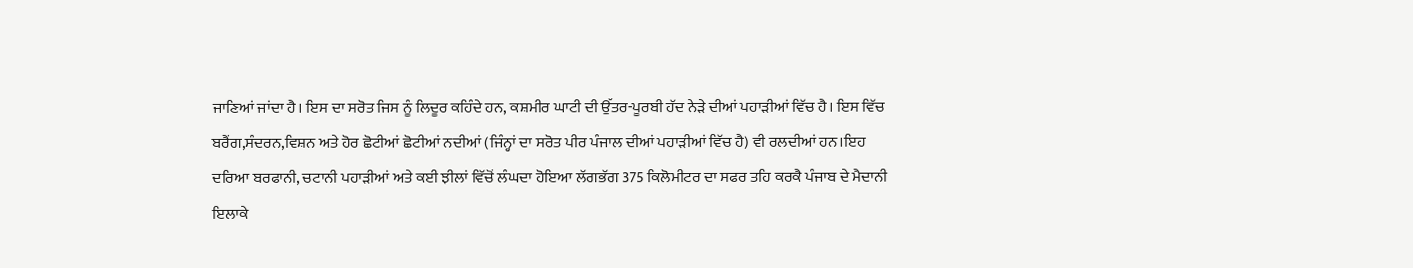ਜਾਣਿਆਂ ਜਾਂਦਾ ਹੈ। ਇਸ ਦਾ ਸਰੋਤ ਜਿਸ ਨੂੰ ਲਿਦੂਰ ਕਹਿੰਦੇ ਹਨ, ਕਸ਼ਮੀਰ ਘਾਟੀ ਦੀ ਉੱਤਰ-ਪੂਰਬੀ ਹੱਦ ਨੇੜੇ ਦੀਆਂ ਪਹਾੜੀਆਂ ਵਿੱਚ ਹੈ। ਇਸ ਵਿੱਚ ਬਰੈਂਗ,ਸੰਦਰਨ,ਵਿਸ਼ਨ ਅਤੇ ਹੋਰ ਛੋਟੀਆਂ ਛੋਟੀਆਂ ਨਦੀਆਂ (ਜਿੰਨ੍ਹਾਂ ਦਾ ਸਰੋਤ ਪੀਰ ਪੰਜਾਲ ਦੀਆਂ ਪਹਾੜੀਆਂ ਵਿੱਚ ਹੈ) ਵੀ ਰਲਦੀਆਂ ਹਨ।ਇਹ ਦਰਿਆ ਬਰਫਾਨੀ, ਚਟਾਨੀ ਪਹਾੜੀਆਂ ਅਤੇ ਕਈ ਝੀਲਾਂ ਵਿੱਚੋਂ ਲੰਘਦਾ ਹੋਇਆ ਲੱਗਭੱਗ 375 ਕਿਲੋਮੀਟਰ ਦਾ ਸਫਰ ਤਹਿ ਕਰਕੈ ਪੰਜਾਬ ਦੇ ਮੈਦਾਨੀ ਇਲਾਕੇ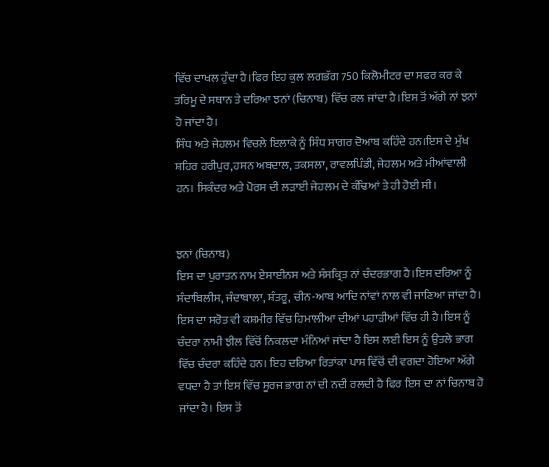ਵਿੱਚ ਦਾਖਲ ਹੁੰਦਾ ਹੈ।ਫਿਰ ਇਹ ਕੁਲ ਲਗਭੱਗ 750 ਕਿਲੋਮੀਟਰ ਦਾ ਸਫਰ ਕਰ ਕੇ ਤਰਿਮੂ ਦੇ ਸਥਾਨ ਤੇ ਦਰਿਆ ਝਨਾਂ (ਚਿਨਾਬ) ਵਿੱਚ ਰਲ ਜਾਂਦਾ ਹੈ।ਇਸ ਤੋਂ ਅੱਗੇ ਨਾਂ ਝਨਾਂ ਹੋ ਜਾਂਦਾ ਹੈ।
ਸਿੰਧ ਅਤੇ ਜੇਹਲਮ ਵਿਚਲੇ ਇਲਾਕੇ ਨੂੰ ਸਿੰਧ ਸਾਗਰ ਦੋਆਬ ਕਹਿੰਦੇ ਹਨ।ਇਸ ਦੇ ਮੁੱਖ ਸ਼ਹਿਰ ਹਰੀਪੁਰ,ਹਸਨ ਅਬਦਾਲ, ਤਕਸਲਾ, ਰਾਵਲਪਿੰਡੀ, ਜੇਹਲਮ ਅਤੇ ਮੀਆਂਵਾਲੀ ਹਨ। ਸਿਕੰਦਰ ਅਤੇ ਪੋਰਸ ਦੀ ਲੜਾਈ ਜੇਹਲਮ ਦੇ ਕੰਢਿਆਂ ਤੇ ਹੀ ਹੋਈ ਸੀ।


ਝਨਾਂ (ਚਿਨਾਬ)
ਇਸ ਦਾ ਪੁਰਾਤਨ ਨਾਮ ਏਸਾਈਨਸ ਅਤੇ ਸੰਸਕ੍ਰਿਤ ਨਾਂ ਚੰਦਰਭਾਗ ਹੈ।ਇਸ ਦਰਿਆ ਨੂੰ ਸੰਦਾਬਿਲੀਸ, ਜੰਦਾਬਾਲਾ, ਸ਼ੰਤਰੂ, ਚੀਨ-ਆਬ ਆਦਿ ਨਾਂਵਾਂ ਨਾਲ ਵੀ ਜਾਣਿਆ ਜਾਂਦਾ ਹੈ। ਇਸ ਦਾ ਸਰੋਤ ਵੀ ਕਸ਼ਮੀਰ ਵਿੱਚ ਹਿਮਾਲੀਆ ਦੀਆਂ ਪਹਾੜੀਆਂ ਵਿੱਚ ਹੀ ਹੈ।ਇਸ ਨੂੰ ਚੰਦਰਾ ਨਾਮੀ ਝੀਲ ਵਿੱਚੋਂ ਨਿਕਲਦਾ ਮੰਨਿਆਂ ਜਾਂਦਾ ਹੈ ਇਸ ਲਈ ਇਸ ਨੂੰ ਉਤਲੇ ਭਾਗ ਵਿੱਚ ਚੰਦਰਾ ਕਹਿੰਦੇ ਹਨ। ਇਹ ਦਰਿਆ ਰਿਤਾਂਕਾ ਪਾਸ ਵਿੱਚੋਂ ਦੀ ਵਗਦਾ ਹੋਇਆ ਅੱਗੇ ਵਧਦਾ ਹੈ ਤਾਂ ਇਸ ਵਿੱਚ ਸੂਰਜ ਭਾਗ ਨਾਂ ਦੀ ਨਦੀ ਰਲਦੀ ਹੈ ਫਿਰ ਇਸ ਦਾ ਨਾਂ ਚਿਨਾਬ ਹੋ ਜਾਂਦਾ ਹੈ। ਇਸ ਤੋਂ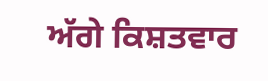ਅੱਗੇ ਕਿਸ਼ਤਵਾਰ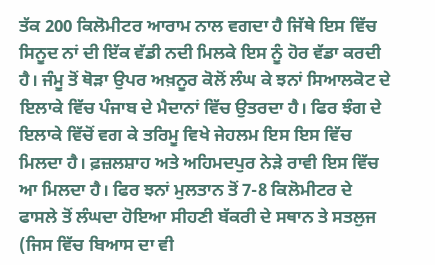ਤੱਕ 200 ਕਿਲੋਮੀਟਰ ਆਰਾਮ ਨਾਲ ਵਗਦਾ ਹੈ ਜਿੱਥੇ ਇਸ ਵਿੱਚ ਸਿਨੂਦ ਨਾਂ ਦੀ ਇੱਕ ਵੱਡੀ ਨਦੀ ਮਿਲਕੇ ਇਸ ਨੂੰ ਹੋਰ ਵੱਡਾ ਕਰਦੀ ਹੈ। ਜੰਮੂ ਤੋਂ ਥੋੜਾ ਉਪਰ ਅਖ਼ਨੂਰ ਕੋਲੋਂ ਲੰਘ ਕੇ ਝਨਾਂ ਸਿਆਲਕੋਟ ਦੇ ਇਲਾਕੇ ਵਿੱਚ ਪੰਜਾਬ ਦੇ ਮੈਦਾਨਾਂ ਵਿੱਚ ਉਤਰਦਾ ਹੈ। ਫਿਰ ਝੰਗ ਦੇ ਇਲਾਕੇ ਵਿੱਚੋਂ ਵਗ ਕੇ ਤਰਿਮੂ ਵਿਖੇ ਜੇਹਲਮ ਇਸ ਇਸ ਵਿੱਚ ਮਿਲਦਾ ਹੈ। ਫ਼ਜ਼ਲਸ਼ਾਹ ਅਤੇ ਅਹਿਮਦਪੁਰ ਨੇੜੇ ਰਾਵੀ ਇਸ ਵਿੱਚ ਆ ਮਿਲਦਾ ਹੈ। ਫਿਰ ਝਨਾਂ ਮੁਲਤਾਨ ਤੋਂ 7-8 ਕਿਲੋਮੀਟਰ ਦੇ ਫਾਸਲੇ ਤੋਂ ਲੰਘਦਾ ਹੋਇਆ ਸੀਹਣੀ ਬੱਕਰੀ ਦੇ ਸਥਾਨ ਤੇ ਸਤਲੁਜ (ਜਿਸ ਵਿੱਚ ਬਿਆਸ ਦਾ ਵੀ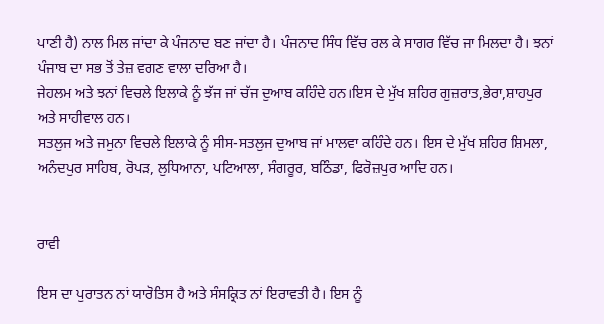ਪਾਣੀ ਹੈ) ਨਾਲ ਮਿਲ ਜਾਂਦਾ ਕੇ ਪੰਜਨਾਦ ਬਣ ਜਾਂਦਾ ਹੈ। ਪੰਜਨਾਦ ਸਿੰਧ ਵਿੱਚ ਰਲ ਕੇ ਸਾਗਰ ਵਿੱਚ ਜਾ ਮਿਲਦਾ ਹੈ। ਝਨਾਂ ਪੰਜਾਬ ਦਾ ਸਭ ਤੋਂ ਤੇਜ਼ ਵਗਣ ਵਾਲਾ ਦਰਿਆ ਹੈ।
ਜੇਹਲਮ ਅਤੇ ਝਨਾਂ ਵਿਚਲੇ ਇਲਾਕੇ ਨੂੰ ਝੱਜ ਜਾਂ ਚੱਜ ਦੁਆਬ ਕਹਿੰਦੇ ਹਨ।ਇਸ ਦੇ ਮੁੱਖ ਸ਼ਹਿਰ ਗੁਜ਼ਰਾਤ,ਭੇਰਾ,ਸ਼ਾਹਪੁਰ ਅਤੇ ਸਾਹੀਵਾਲ ਹਨ।
ਸਤਲੁਜ ਅਤੇ ਜਮੁਨਾ ਵਿਚਲੇ ਇਲਾਕੇ ਨੂੰ ਸੀਸ-ਸਤਲੁਜ ਦੁਆਬ ਜਾਂ ਮਾਲਵਾ ਕਹਿੰਦੇ ਹਨ। ਇਸ ਦੇ ਮੁੱਖ ਸ਼ਹਿਰ ਸ਼ਿਮਲਾ, ਅਨੰਦਪੁਰ ਸਾਹਿਬ, ਰੋਪੜ, ਲੁਧਿਆਨਾ, ਪਟਿਆਲਾ, ਸੰਗਰੂਰ, ਬਠਿੰਡਾ, ਫਿਰੋਜ਼ਪੁਰ ਆਦਿ ਹਨ।


ਰਾਵੀ

ਇਸ ਦਾ ਪੁਰਾਤਨ ਨਾਂ ਯਾਰੋਤਿਸ ਹੈ ਅਤੇ ਸੰਸਕ੍ਰਿਤ ਨਾਂ ਇਰਾਵਤੀ ਹੈ। ਇਸ ਨੂੰ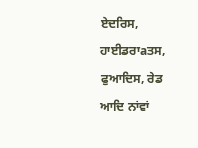ਏਦਰਿਸ, ਹਾਈਡਰਾaਤਸ, ਫੁਆਦਿਸ, ਰੇਡ ਆਦਿ ਨਾਂਵਾਂ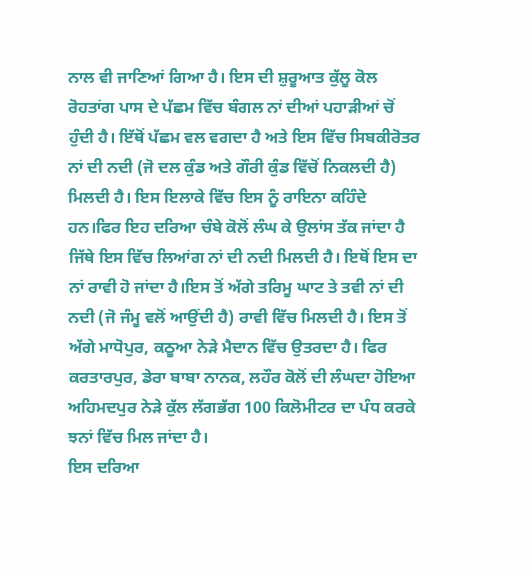ਨਾਲ ਵੀ ਜਾਣਿਆਂ ਗਿਆ ਹੈ। ਇਸ ਦੀ ਸ਼ੁਰੂਆਤ ਕੁੱਲੂ ਕੋਲ ਰੋਹਤਾਂਗ ਪਾਸ ਦੇ ਪੱਛਮ ਵਿੱਚ ਬੰਗਲ ਨਾਂ ਦੀਆਂ ਪਹਾੜੀਆਂ ਚੋਂ ਹੁੰਦੀ ਹੈ। ਇੱਥੋਂ ਪੱਛਮ ਵਲ ਵਗਦਾ ਹੈ ਅਤੇ ਇਸ ਵਿੱਚ ਸਿਬਕੀਰੋਤਰ ਨਾਂ ਦੀ ਨਦੀ (ਜੋ ਦਲ ਕੁੰਡ ਅਤੇ ਗੌਰੀ ਕੁੰਡ ਵਿੱਚੋਂ ਨਿਕਲਦੀ ਹੈ) ਮਿਲਦੀ ਹੈ। ਇਸ ਇਲਾਕੇ ਵਿੱਚ ਇਸ ਨੂੰ ਰਾਇਨਾ ਕਹਿੰਦੇ ਹਨ।ਫਿਰ ਇਹ ਦਰਿਆ ਚੰਬੇ ਕੋਲੋਂ ਲੰਘ ਕੇ ਉਲਾਂਸ ਤੱਕ ਜਾਂਦਾ ਹੈ ਜਿੱਥੇ ਇਸ ਵਿੱਚ ਲਿਆਂਗ ਨਾਂ ਦੀ ਨਦੀ ਮਿਲਦੀ ਹੈ। ਇਥੋਂ ਇਸ ਦਾ ਨਾਂ ਰਾਵੀ ਹੋ ਜਾਂਦਾ ਹੈ।ਇਸ ਤੋਂ ਅੱਗੇ ਤਰਿਮੂ ਘਾਟ ਤੇ ਤਵੀ ਨਾਂ ਦੀ ਨਦੀ (ਜੋ ਜੰਮੂ ਵਲੋਂ ਆਉਂਦੀ ਹੈ) ਰਾਵੀ ਵਿੱਚ ਮਿਲਦੀ ਹੈ। ਇਸ ਤੋਂ ਅੱਗੇ ਮਾਧੋਪੁਰ, ਕਠੂਆ ਨੇੜੇ ਮੈਦਾਨ ਵਿੱਚ ਉਤਰਦਾ ਹੈ। ਫਿਰ ਕਰਤਾਰਪੁਰ, ਡੇਰਾ ਬਾਬਾ ਨਾਨਕ, ਲਹੌਰ ਕੋਲੋਂ ਦੀ ਲੰਘਦਾ ਹੋਇਆ ਅਹਿਮਦਪੁਰ ਨੇੜੇ ਕੁੱਲ ਲੱਗਭੱਗ 100 ਕਿਲੋਮੀਟਰ ਦਾ ਪੰਧ ਕਰਕੇ ਝਨਾਂ ਵਿੱਚ ਮਿਲ ਜਾਂਦਾ ਹੈ।
ਇਸ ਦਰਿਆ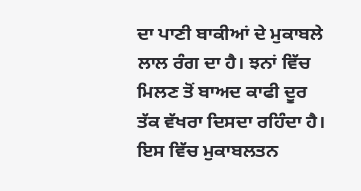ਦਾ ਪਾਣੀ ਬਾਕੀਆਂ ਦੇ ਮੁਕਾਬਲੇ ਲਾਲ ਰੰਗ ਦਾ ਹੈ। ਝਨਾਂ ਵਿੱਚ ਮਿਲਣ ਤੋਂ ਬਾਅਦ ਕਾਫੀ ਦੂਰ ਤੱਕ ਵੱਖਰਾ ਦਿਸਦਾ ਰਹਿੰਦਾ ਹੈ। ਇਸ ਵਿੱਚ ਮੁਕਾਬਲਤਨ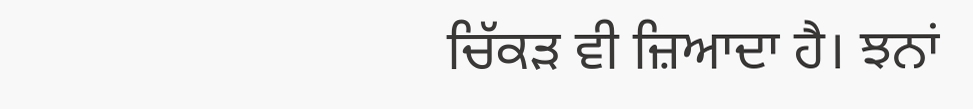ਚਿੱਕੜ ਵੀ ਜ਼ਿਆਦਾ ਹੈ। ਝਨਾਂ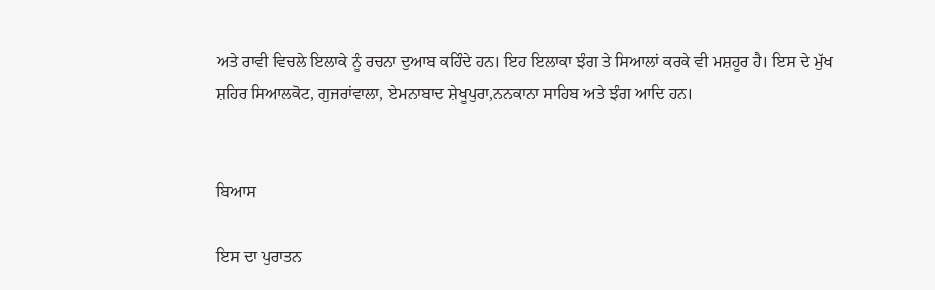ਅਤੇ ਰਾਵੀ ਵਿਚਲੇ ਇਲਾਕੇ ਨੂੰ ਰਚਨਾ ਦੁਆਬ ਕਹਿੰਦੇ ਹਨ। ਇਹ ਇਲਾਕਾ ਝੰਗ ਤੇ ਸਿਆਲਾਂ ਕਰਕੇ ਵੀ ਮਸ਼ਹੂਰ ਹੈ। ਇਸ ਦੇ ਮੁੱਖ ਸ਼ਹਿਰ ਸਿਆਲਕੋਟ, ਗੁਜਰਾਂਵਾਲਾ, ਏਮਨਾਬਾਦ ਸ਼ੇਖੂਪੁਰਾ,ਨਨਕਾਨਾ ਸਾਹਿਬ ਅਤੇ ਝੰਗ ਆਦਿ ਹਨ।


ਬਿਆਸ

ਇਸ ਦਾ ਪੁਰਾਤਨ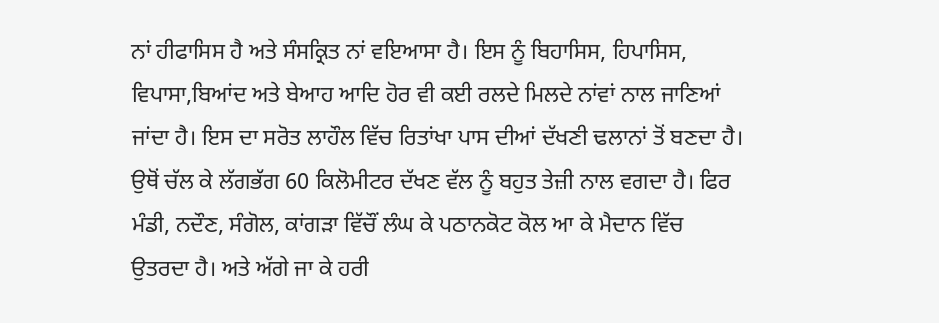ਨਾਂ ਹੀਫਾਸਿਸ ਹੈ ਅਤੇ ਸੰਸਕ੍ਰਿਤ ਨਾਂ ਵਇਆਸਾ ਹੈ। ਇਸ ਨੂੰ ਬਿਹਾਸਿਸ, ਹਿਪਾਸਿਸ, ਵਿਪਾਸਾ,ਬਿਆਂਦ ਅਤੇ ਬੇਆਹ ਆਦਿ ਹੋਰ ਵੀ ਕਈ ਰਲਦੇ ਮਿਲਦੇ ਨਾਂਵਾਂ ਨਾਲ ਜਾਣਿਆਂ ਜਾਂਦਾ ਹੈ। ਇਸ ਦਾ ਸਰੋਤ ਲਾਹੌਲ ਵਿੱਚ ਰਿਤਾਂਖਾ ਪਾਸ ਦੀਆਂ ਦੱਖਣੀ ਢਲਾਨਾਂ ਤੋਂ ਬਣਦਾ ਹੈ। ਉਥੋਂ ਚੱਲ ਕੇ ਲੱਗਭੱਗ 60 ਕਿਲੋਮੀਟਰ ਦੱਖਣ ਵੱਲ ਨੂੰ ਬਹੁਤ ਤੇਜ਼ੀ ਨਾਲ ਵਗਦਾ ਹੈ। ਫਿਰ ਮੰਡੀ, ਨਦੌਣ, ਸੰਗੋਲ, ਕਾਂਗੜਾ ਵਿੱਚੌਂ ਲੰਘ ਕੇ ਪਠਾਨਕੋਟ ਕੋਲ ਆ ਕੇ ਮੈਦਾਨ ਵਿੱਚ ਉਤਰਦਾ ਹੈ। ਅਤੇ ਅੱਗੇ ਜਾ ਕੇ ਹਰੀ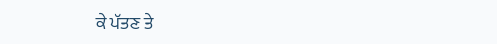ਕੇ ਪੱਤਣ ਤੇ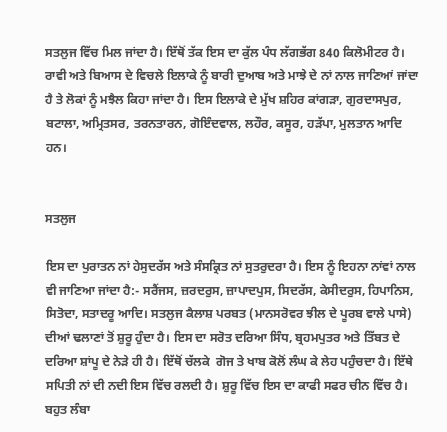ਸਤਲੁਜ ਵਿੱਚ ਮਿਲ ਜਾਂਦਾ ਹੈ। ਇੱਥੋਂ ਤੱਕ ਇਸ ਦਾ ਕੁੱਲ ਪੰਧ ਲੱਗਭੱਗ 840 ਕਿਲੋਮੀਟਰ ਹੈ।
ਰਾਵੀ ਅਤੇ ਬਿਆਸ ਦੇ ਵਿਚਲੇ ਇਲਾਕੇ ਨੂੰ ਬਾਰੀ ਦੁਆਬ ਅਤੇ ਮਾਝੇ ਦੇ ਨਾਂ ਨਾਲ ਜਾਣਿਆਂ ਜਾਂਦਾ ਹੈ ਤੇ ਲੋਕਾਂ ਨੂੰ ਮਝੈਲ ਕਿਹਾ ਜਾਂਦਾ ਹੈ। ਇਸ ਇਲਾਕੇ ਦੇ ਮੁੱਖ ਸ਼ਹਿਰ ਕਾਂਗੜਾ, ਗੁਰਦਾਸਪੁਰ, ਬਟਾਲਾ, ਅਮ੍ਰਿਤਸਰ, ਤਰਨਤਾਰਨ, ਗੋਇੰਦਵਾਲ, ਲਹੌਰ, ਕਸੂਰ, ਹੜੱਪਾ, ਮੁਲਤਾਨ ਆਦਿ ਹਨ।


ਸਤਲੁਜ

ਇਸ ਦਾ ਪੁਰਾਤਨ ਨਾਂ ਹੇਸੁਦਰੱਸ ਅਤੇ ਸੰਸਕ੍ਰਿਤ ਨਾਂ ਸੁਤਰੁਦਰਾ ਹੈ। ਇਸ ਨੂੰ ਇਹਨਾ ਨਾਂਵਾਂ ਨਾਲ ਵੀ ਜਾਣਿਆ ਜਾਂਦਾ ਹੈ:- ਸਰੈਂਜਸ, ਜ਼ਰਦਰੁਸ, ਜ਼ਾਪਾਦਪੁਸ, ਸਿਦਰੱਸ, ਕੇਸੀਦਰੁਸ, ਹਿਪਾਨਿਸ, ਸਿਤੋਦਾ, ਸਤਾਦਰੂ ਆਦਿ। ਸਤਲੁਜ ਕੈਲਾਸ਼ ਪਰਬਤ (ਮਾਨਸਰੋਵਰ ਝੀਲ ਦੇ ਪੂਰਬ ਵਾਲੇ ਪਾਸੇ) ਦੀਆਂ ਢਲਾਣਾਂ ਤੋਂ ਸ਼ੁਰੂ ਹੁੰਦਾ ਹੈ। ਇਸ ਦਾ ਸਰੋਤ ਦਰਿਆ ਸਿੰਧ, ਬ੍ਰਹਮਪੁਤਰ ਅਤੇ ਤਿੱਬਤ ਦੇ ਦਰਿਆ ਸ਼ਾਂਪੂ ਦੇ ਨੇੜੇ ਹੀ ਹੈ। ਇੱਥੋਂ ਚੱਲਕੇ  ਗੋਜ ਤੇ ਖਾਬ ਕੋਲੋਂ ਲੰਘ ਕੇ ਲੇਹ ਪਹੁੰਚਦਾ ਹੈ। ਇੱਥੇ ਸਪਿਤੀ ਨਾਂ ਦੀ ਨਦੀ ਇਸ ਵਿੱਚ ਰਲਦੀ ਹੈ। ਸ਼ੁਰੂ ਵਿੱਚ ਇਸ ਦਾ ਕਾਫੀ ਸਫਰ ਚੀਨ ਵਿੱਚ ਹੈ। ਬਹੁਤ ਲੰਬਾ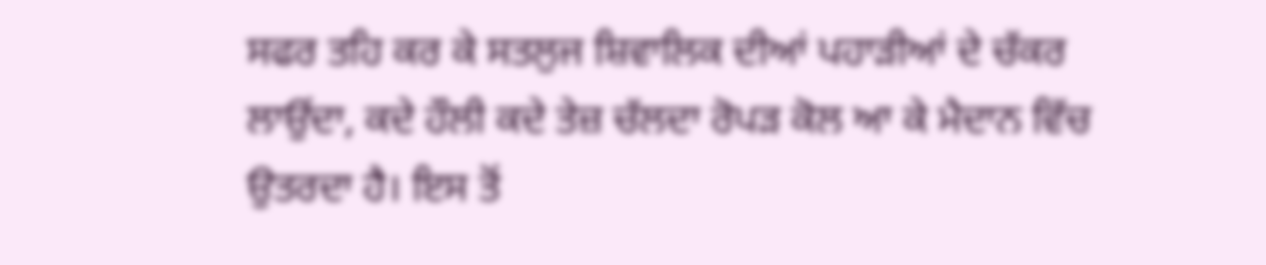ਸਫਰ ਤਹਿ ਕਰ ਕੇ ਸਤਲੁਜ ਸ਼ਿਵਾਲਿਕ ਦੀਆਂ ਪਹਾੜੀਆਂ ਦੇ ਚੱਕਰ ਲਾਉਂਦਾ, ਕਦੇ ਹੌਲੀ ਕਦੇ ਤੇਜ਼ ਚੱਲਦਾ ਰੋਪੜ ਕੋਲ ਆ ਕੇ ਮੈਦਾਨ ਵਿੱਚ ਉਤਰਦਾ ਹੈ। ਇਸ ਤੋਂ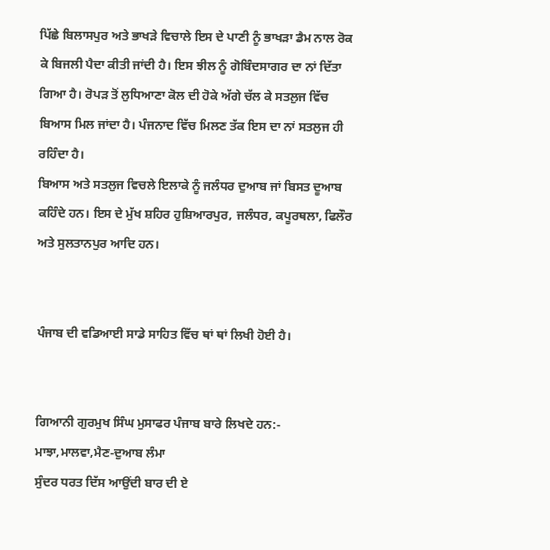ਪਿੱਛੇ ਬਿਲਾਸਪੁਰ ਅਤੇ ਭਾਖੜੇ ਵਿਚਾਲੇ ਇਸ ਦੇ ਪਾਣੀ ਨੂੰ ਭਾਖੜਾ ਡੈਮ ਨਾਲ ਰੋਕ ਕੇ ਬਿਜਲੀ ਪੈਦਾ ਕੀਤੀ ਜਾਂਦੀ ਹੈ। ਇਸ ਝੀਲ ਨੂੰ ਗੋਬਿੰਦਸਾਗਰ ਦਾ ਨਾਂ ਦਿੱਤਾ ਗਿਆ ਹੈ। ਰੋਪੜ ਤੋਂ ਲੁਧਿਆਣਾ ਕੋਲ ਦੀ ਹੋਕੇ ਅੱਗੇ ਚੱਲ ਕੇ ਸਤਲੁਜ ਵਿੱਚ ਬਿਆਸ ਮਿਲ ਜਾਂਦਾ ਹੈ। ਪੰਜਨਾਦ ਵਿੱਚ ਮਿਲਣ ਤੱਕ ਇਸ ਦਾ ਨਾਂ ਸਤਲੁਜ ਹੀ ਰਹਿੰਦਾ ਹੈ।
ਬਿਆਸ ਅਤੇ ਸਤਲੁਜ ਵਿਚਲੇ ਇਲਾਕੇ ਨੂੰ ਜਲੰਧਰ ਦੁਆਬ ਜਾਂ ਬਿਸਤ ਦੂਆਬ ਕਹਿੰਦੇ ਹਨ। ਇਸ ਦੇ ਮੁੱਖ ਸ਼ਹਿਰ ਹੁਸ਼ਿਆਰਪੁਰ, ਜਲੰਧਰ, ਕਪੂਰਥਲਾ, ਫਿਲੌਰ ਅਤੇ ਸੁਲਤਾਨਪੁਰ ਆਦਿ ਹਨ।


ਪੰਜਾਬ ਦੀ ਵਡਿਆਈ ਸਾਡੇ ਸਾਹਿਤ ਵਿੱਚ ਥਾਂ ਥਾਂ ਲਿਖੀ ਹੋਈ ਹੈ।


ਗਿਆਨੀ ਗੁਰਮੁਖ ਸਿੰਘ ਮੁਸਾਫਰ ਪੰਜਾਬ ਬਾਰੇ ਲਿਖਦੇ ਹਨ:-
ਮਾਝਾ,ਮਾਲਵਾ,ਮੈਣ-ਦੁਆਬ ਲੰਮਾ
ਸੁੰਦਰ ਧਰਤ ਦਿੱਸ ਆਉਂਦੀ ਬਾਰ ਦੀ ਏ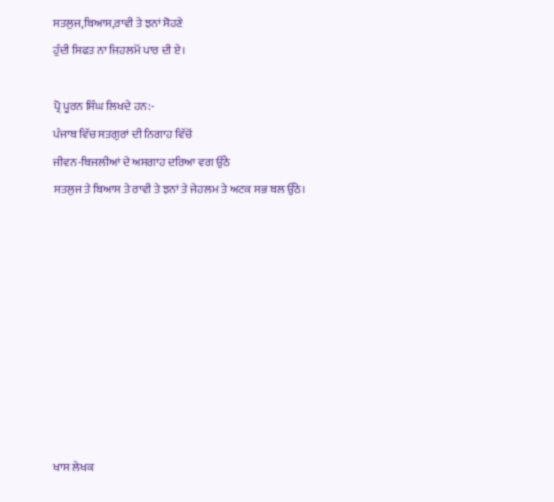ਸਤਲੁਜ,ਬਿਆਸ,ਰਾਵੀ ਤੇ ਝਨਾਂ ਸੋਹਣੇ
ਹੁੰਦੀ ਸਿਫਤ ਨਾ ਜਿਹਲਮੋਂ ਪਾਰ ਦੀ ਏ।

ਪ੍ਰੋ ਪੂਰਨ ਸਿੰਘ ਲਿਖਦੇ ਹਨ:-
ਪੰਜਾਬ ਵਿੱਚ ਸਤਗੁਰਾਂ ਦੀ ਨਿਗਾਹ ਵਿੱਚੋਂ
ਜੀਵਨ-ਬਿਜਲੀਆਂ ਦੇ ਅਸਗਾਹ ਦਰਿਆ ਵਗ ਉੱਠੇ
ਸਤਲੁਜ ਤੇ ਬਿਆਸ ਤੇ ਰਾਵੀ ਤੇ ਝਨਾਂ ਤੇ ਜੇਹਲਮ ਤੇ ਅਟਕ ਸਭ ਬਲ ਉੱਠੇ।









ਖਾਸ ਲੇਖਕ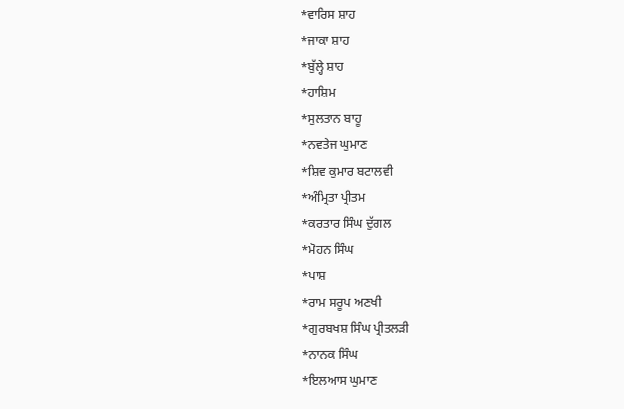*ਵਾਰਿਸ ਸ਼ਾਹ
*ਜਾਕਾ ਸ਼ਾਹ
*ਬੁੱਲ੍ਹੇ ਸ਼ਾਹ
*ਹਾਸ਼ਿਮ
*ਸੁਲਤਾਨ ਬਾਹੂ
*ਨਵਤੇਜ ਘੁਮਾਣ
*ਸ਼ਿਵ ਕੁਮਾਰ ਬਟਾਲਵੀ
*ਅੰਮ੍ਰਿਤਾ ਪ੍ਰੀਤਮ
*ਕਰਤਾਰ ਸਿੰਘ ਦੁੱਗਲ
*ਮੋਹਨ ਸਿੰਘ
*ਪਾਸ਼
*ਰਾਮ ਸਰੂਪ ਅਣਖੀ
*ਗੁਰਬਖਸ਼ ਸਿੰਘ ਪ੍ਰੀਤਲੜੀ
*ਨਾਨਕ ਸਿੰਘ
*ਇਲਆਸ ਘੁਮਾਣ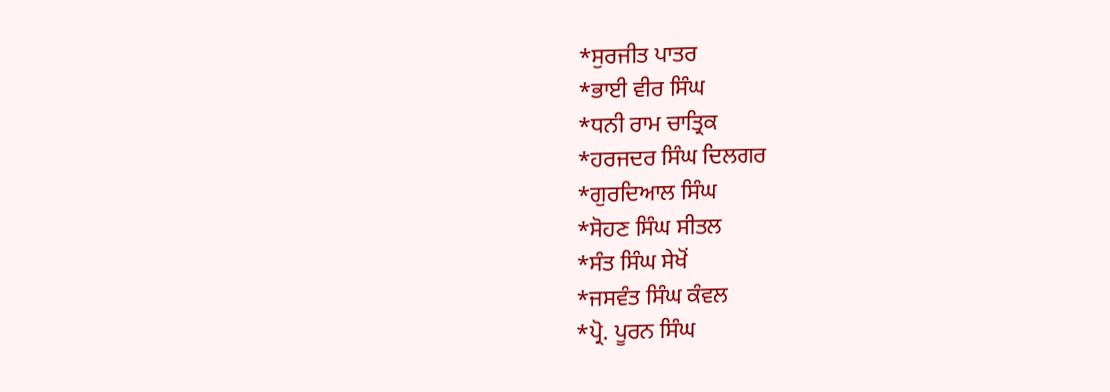*ਸੁਰਜੀਤ ਪਾਤਰ
*ਭਾਈ ਵੀਰ ਸਿੰਘ
*ਧਨੀ ਰਾਮ ਚਾਤ੍ਰਿਕ
*ਹਰਜਦਰ ਸਿੰਘ ਦਿਲਗਰ
*ਗੁਰਦਿਆਲ ਸਿੰਘ
*ਸੋਹਣ ਸਿੰਘ ਸੀਤਲ
*ਸੰਤ ਸਿੰਘ ਸੇਖੋਂ
*ਜਸਵੰਤ ਸਿੰਘ ਕੰਵਲ
*ਪ੍ਰੋ. ਪੂਰਨ ਸਿੰਘ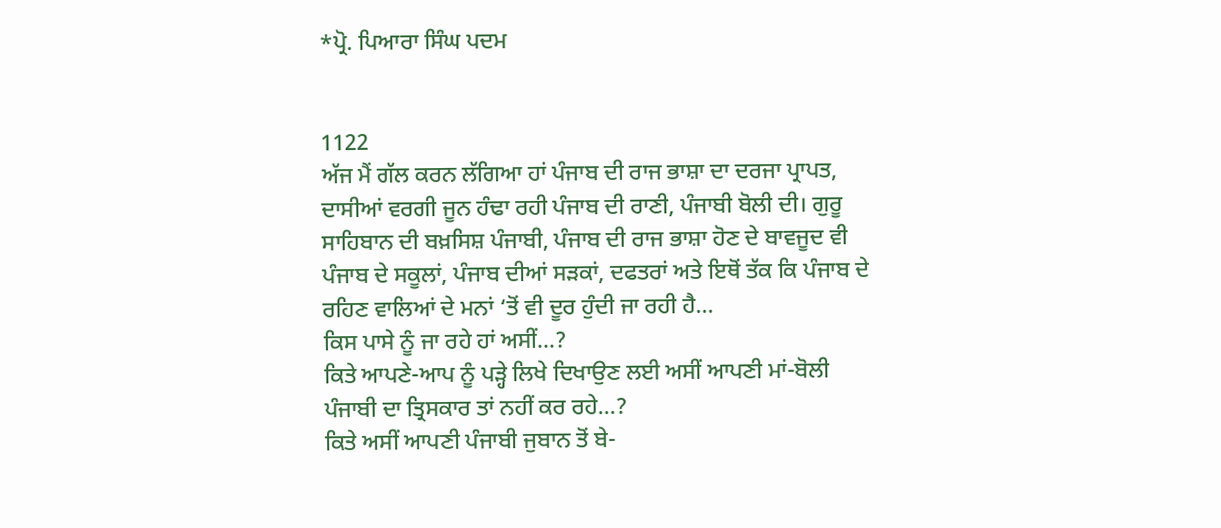*ਪ੍ਰੋ. ਪਿਆਰਾ ਸਿੰਘ ਪਦਮ


1122
ਅੱਜ ਮੈਂ ਗੱਲ ਕਰਨ ਲੱਗਿਆ ਹਾਂ ਪੰਜਾਬ ਦੀ ਰਾਜ ਭਾਸ਼ਾ ਦਾ ਦਰਜਾ ਪ੍ਰਾਪਤ, ਦਾਸੀਆਂ ਵਰਗੀ ਜੂਨ ਹੰਢਾ ਰਹੀ ਪੰਜਾਬ ਦੀ ਰਾਣੀ, ਪੰਜਾਬੀ ਬੋਲੀ ਦੀ। ਗੁਰੂ ਸਾਹਿਬਾਨ ਦੀ ਬਖ਼ਸਿਸ਼ ਪੰਜਾਬੀ, ਪੰਜਾਬ ਦੀ ਰਾਜ ਭਾਸ਼ਾ ਹੋਣ ਦੇ ਬਾਵਜੂਦ ਵੀ ਪੰਜਾਬ ਦੇ ਸਕੂਲਾਂ, ਪੰਜਾਬ ਦੀਆਂ ਸੜਕਾਂ, ਦਫਤਰਾਂ ਅਤੇ ਇਥੋਂ ਤੱਕ ਕਿ ਪੰਜਾਬ ਦੇ ਰਹਿਣ ਵਾਲਿਆਂ ਦੇ ਮਨਾਂ ‘ਤੋਂ ਵੀ ਦੂਰ ਹੁੰਦੀ ਜਾ ਰਹੀ ਹੈ…
ਕਿਸ ਪਾਸੇ ਨੂੰ ਜਾ ਰਹੇ ਹਾਂ ਅਸੀਂ…?
ਕਿਤੇ ਆਪਣੇ-ਆਪ ਨੂੰ ਪੜ੍ਹੇ ਲਿਖੇ ਦਿਖਾਉਣ ਲਈ ਅਸੀਂ ਆਪਣੀ ਮਾਂ-ਬੋਲੀ ਪੰਜਾਬੀ ਦਾ ਤ੍ਰਿਸਕਾਰ ਤਾਂ ਨਹੀਂ ਕਰ ਰਹੇ…?
ਕਿਤੇ ਅਸੀਂ ਆਪਣੀ ਪੰਜਾਬੀ ਜੁਬਾਨ ਤੋਂ ਬੇ-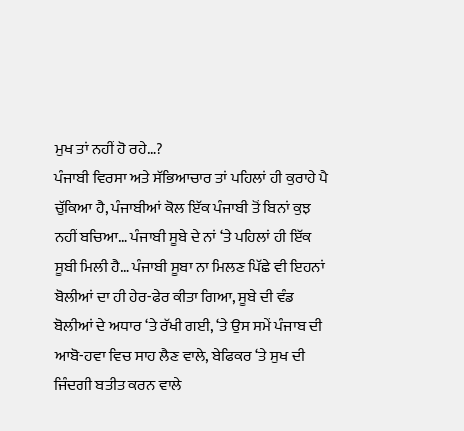ਮੁਖ ਤਾਂ ਨਹੀਂ ਹੋ ਰਹੇ…?
ਪੰਜਾਬੀ ਵਿਰਸਾ ਅਤੇ ਸੱਭਿਆਚਾਰ ਤਾਂ ਪਹਿਲਾਂ ਹੀ ਕੁਰਾਹੇ ਪੈ ਚੁੱਕਿਆ ਹੈ, ਪੰਜਾਬੀਆਂ ਕੋਲ ਇੱਕ ਪੰਜਾਬੀ ਤੋਂ ਬਿਨਾਂ ਕੁਝ ਨਹੀਂ ਬਚਿਆ… ਪੰਜਾਬੀ ਸੂਬੇ ਦੇ ਨਾਂ ‘ਤੇ ਪਹਿਲਾਂ ਹੀ ਇੱਕ ਸੂਬੀ ਮਿਲੀ ਹੈ… ਪੰਜਾਬੀ ਸੂਬਾ ਨਾ ਮਿਲਣ ਪਿੱਛੇ ਵੀ ਇਹਨਾਂ ਬੋਲੀਆਂ ਦਾ ਹੀ ਹੇਰ-ਫੇਰ ਕੀਤਾ ਗਿਆ, ਸੂਬੇ ਦੀ ਵੰਡ ਬੋਲੀਆਂ ਦੇ ਅਧਾਰ ‘ਤੇ ਰੱਖੀ ਗਈ, ‘ਤੇ ਉਸ ਸਮੇਂ ਪੰਜਾਬ ਦੀ ਆਬੋ-ਹਵਾ ਵਿਚ ਸਾਹ ਲੈਣ ਵਾਲੇ, ਬੇਫਿਕਰ ‘ਤੇ ਸੁਖ ਦੀ ਜਿੰਦਗੀ ਬਤੀਤ ਕਰਨ ਵਾਲੇ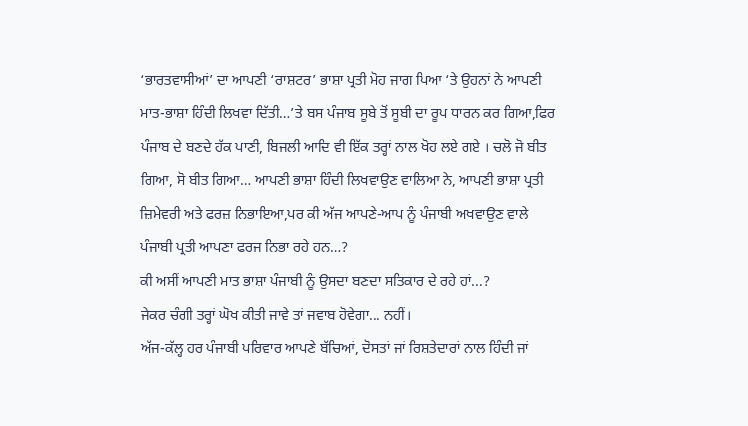‘ਭਾਰਤਵਾਸੀਆਂ’ ਦਾ ਆਪਣੀ ‘ਰਾਸ਼ਟਰ’ ਭਾਸ਼ਾ ਪ੍ਰਤੀ ਮੋਹ ਜਾਗ ਪਿਆ ‘ਤੇ ਉਹਨਾਂ ਨੇ ਆਪਣੀ ਮਾਤ-ਭਾਸ਼ਾ ਹਿੰਦੀ ਲਿਖਵਾ ਦਿੱਤੀ…’ਤੇ ਬਸ ਪੰਜਾਬ ਸੂਬੇ ਤੋਂ ਸੂਬੀ ਦਾ ਰੂਪ ਧਾਰਨ ਕਰ ਗਿਆ,ਫਿਰ ਪੰਜਾਬ ਦੇ ਬਣਦੇ ਹੱਕ ਪਾਣੀ, ਬਿਜਲੀ ਆਦਿ ਵੀ ਇੱਕ ਤਰ੍ਹਾਂ ਨਾਲ ਖੋਹ ਲਏ ਗਏ । ਚਲੋ ਜੋ ਬੀਤ ਗਿਆ, ਸੋ ਬੀਤ ਗਿਆ… ਆਪਣੀ ਭਾਸ਼ਾ ਹਿੰਦੀ ਲਿਖਵਾਉਣ ਵਾਲਿਆ ਨੇ, ਆਪਣੀ ਭਾਸ਼ਾ ਪ੍ਰਤੀ ਜ਼ਿਮੇਵਰੀ ਅਤੇ ਫਰਜ਼ ਨਿਭਾਇਆ,ਪਰ ਕੀ ਅੱਜ ਆਪਣੇ-ਆਪ ਨੂੰ ਪੰਜਾਬੀ ਅਖਵਾਉਣ ਵਾਲੇ ਪੰਜਾਬੀ ਪ੍ਰਤੀ ਆਪਣਾ ਫਰਜ ਨਿਭਾ ਰਹੇ ਹਨ…?
ਕੀ ਅਸੀਂ ਆਪਣੀ ਮਾਤ ਭਾਸ਼ਾ ਪੰਜਾਬੀ ਨੂੰ ਉਸਦਾ ਬਣਦਾ ਸਤਿਕਾਰ ਦੇ ਰਹੇ ਹਾਂ...?
ਜੇਕਰ ਚੰਗੀ ਤਰ੍ਹਾਂ ਘੋਖ ਕੀਤੀ ਜਾਵੇ ਤਾਂ ਜਵਾਬ ਹੋਵੇਗਾ... ਨਹੀਂ।
ਅੱਜ-ਕੱਲ੍ਹ ਹਰ ਪੰਜਾਬੀ ਪਰਿਵਾਰ ਆਪਣੇ ਬੱਚਿਆਂ, ਦੋਸਤਾਂ ਜਾਂ ਰਿਸ਼ਤੇਦਾਰਾਂ ਨਾਲ ਹਿੰਦੀ ਜਾਂ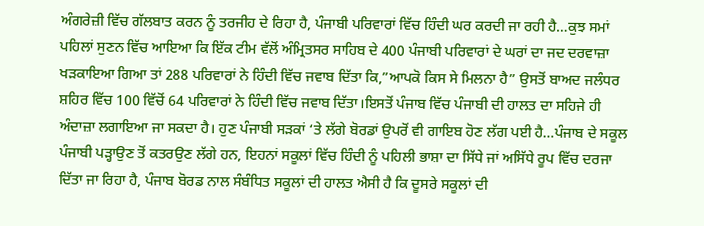ਅੰਗਰੇਜ਼ੀ ਵਿੱਚ ਗੱਲਬਾਤ ਕਰਨ ਨੂੰ ਤਰਜੀਹ ਦੇ ਰਿਹਾ ਹੈ, ਪੰਜਾਬੀ ਪਰਿਵਾਰਾਂ ਵਿੱਚ ਹਿੰਦੀ ਘਰ ਕਰਦੀ ਜਾ ਰਹੀ ਹੈ…ਕੁਝ ਸਮਾਂ ਪਹਿਲਾਂ ਸੁਣਨ ਵਿੱਚ ਆਇਆ ਕਿ ਇੱਕ ਟੀਮ ਵੱਲੋਂ ਅੰਮ੍ਰਿਤਸਰ ਸਾਹਿਬ ਦੇ 400 ਪੰਜਾਬੀ ਪਰਿਵਾਰਾਂ ਦੇ ਘਰਾਂ ਦਾ ਜਦ ਦਰਵਾਜ਼ਾ ਖੜਕਾਇਆ ਗਿਆ ਤਾਂ 288 ਪਰਿਵਾਰਾਂ ਨੇ ਹਿੰਦੀ ਵਿੱਚ ਜਵਾਬ ਦਿੱਤਾ ਕਿ,”ਆਪਕੋ ਕਿਸ ਸੇ ਮਿਲਨਾ ਹੈ” ਉਸਤੋਂ ਬਾਅਦ ਜਲੰਧਰ ਸ਼ਹਿਰ ਵਿੱਚ 100 ਵਿੱਚੋਂ 64 ਪਰਿਵਾਰਾਂ ਨੇ ਹਿੰਦੀ ਵਿੱਚ ਜਵਾਬ ਦਿੱਤਾ।ਇਸਤੋਂ ਪੰਜਾਬ ਵਿੱਚ ਪੰਜਾਬੀ ਦੀ ਹਾਲਤ ਦਾ ਸਹਿਜੇ ਹੀ ਅੰਦਾਜ਼ਾ ਲਗਾਇਆ ਜਾ ਸਕਦਾ ਹੈ। ਹੁਣ ਪੰਜਾਬੀ ਸੜਕਾਂ ‘ਤੇ ਲੱਗੇ ਬੋਰਡਾਂ ਉਪਰੋਂ ਵੀ ਗਾਇਬ ਹੋਣ ਲੱਗ ਪਈ ਹੈ…ਪੰਜਾਬ ਦੇ ਸਕੂਲ ਪੰਜਾਬੀ ਪੜ੍ਹਾਉਣ ਤੋਂ ਕਤਰਉਣ ਲੱਗੇ ਹਨ, ਇਹਨਾਂ ਸਕੂਲਾਂ ਵਿੱਚ ਹਿੰਦੀ ਨੂੰ ਪਹਿਲੀ ਭਾਸ਼ਾ ਦਾ ਸਿੱਧੇ ਜਾਂ ਅਸਿੱਧੇ ਰੂਪ ਵਿੱਚ ਦਰਜਾ ਦਿੱਤਾ ਜਾ ਰਿਹਾ ਹੈ, ਪੰਜਾਬ ਬੋਰਡ ਨਾਲ ਸੰਬੰਧਿਤ ਸਕੂਲਾਂ ਦੀ ਹਾਲਤ ਐਸੀ ਹੈ ਕਿ ਦੂਸਰੇ ਸਕੂਲਾਂ ਦੀ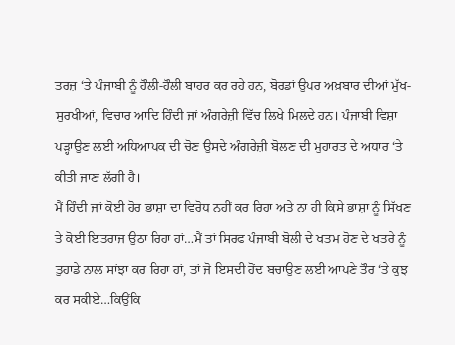ਤਰਜ਼ ‘ਤੇ ਪੰਜਾਬੀ ਨੂੰ ਹੌਲੀ-ਹੌਲੀ ਬਾਹਰ ਕਰ ਰਹੇ ਹਨ, ਬੋਰਡਾਂ ਉਪਰ ਅਖ਼ਬਾਰ ਦੀਆਂ ਮੁੱਖ-ਸੁਰਖੀਆਂ, ਵਿਚਾਰ ਆਦਿ ਹਿੰਦੀ ਜਾਂ ਅੰਗਰੇਜ਼ੀ ਵਿੱਚ ਲਿਖੇ ਮਿਲਦੇ ਹਨ। ਪੰਜਾਬੀ ਵਿਸ਼ਾ ਪੜ੍ਹਾਉਣ ਲਈ ਅਧਿਆਪਕ ਦੀ ਚੋਣ ਉਸਦੇ ਅੰਗਰੇਜ਼ੀ ਬੋਲਣ ਦੀ ਮੁਹਾਰਤ ਦੇ ਅਧਾਰ ‘ਤੇ ਕੀਤੀ ਜਾਣ ਲੱਗੀ ਹੈ।
ਮੈਂ ਹਿੰਦੀ ਜਾਂ ਕੋਈ ਹੋਰ ਭਾਸ਼ਾ ਦਾ ਵਿਰੋਧ ਨਹੀਂ ਕਰ ਰਿਹਾ ਅਤੇ ਨਾ ਹੀ ਕਿਸੇ ਭਾਸ਼ਾ ਨੂੰ ਸਿੱਖਣ ਤੇ ਕੋਈ ਇਤਰਾਜ ਉਠਾ ਰਿਹਾ ਹਾਂ…ਮੈਂ ਤਾਂ ਸਿਰਫ ਪੰਜਾਬੀ ਬੋਲੀ ਦੇ ਖਤਮ ਹੋਣ ਦੇ ਖਤਰੇ ਨੂੰ ਤੁਹਾਡੇ ਨਾਲ ਸਾਂਝਾ ਕਰ ਰਿਹਾ ਹਾਂ, ਤਾਂ ਜੋ ਇਸਦੀ ਹੋਂਦ ਬਚਾਉਣ ਲਈ ਆਪਣੇ ਤੌਰ ‘ਤੇ ਕੁਝ ਕਰ ਸਕੀਏ…ਕਿਉਂਕਿ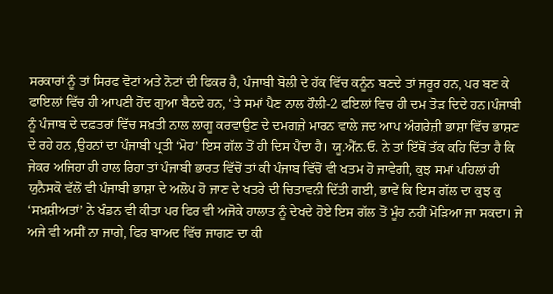ਸਰਕਾਰਾਂ ਨੂੰ ਤਾਂ ਸਿਰਫ ਵੋਟਾਂ ਅਤੇ ਨੋਟਾਂ ਦੀ ਫਿਕਰ ਹੈ, ਪੰਜਾਬੀ ਬੋਲੀ ਦੇ ਹੱਕ ਵਿੱਚ ਕਨੂੰਨ ਬਣਦੇ ਤਾਂ ਜਰੂਰ ਹਨ, ਪਰ ਬਣ ਕੇ ਫਾਇਲਾਂ ਵਿੱਚ ਹੀ ਆਪਣੀ ਹੋਂਦ ਗੁਆ ਬੈਠਦੇ ਹਨ, ‘ਤੇ ਸਮਾਂ ਪੈਣ ਨਾਲ ਹੌਲੀ-2 ਫਇਲਾਂ ਵਿਚ ਹੀ ਦਮ ਤੋੜ ਦਿਦੇ ਹਨ।ਪੰਜਾਬੀ ਨੂੰ ਪੰਜਾਬ ਦੇ ਦਫ਼ਤਰਾਂ ਵਿੱਚ ਸਖ਼ਤੀ ਨਾਲ ਲਾਗੂ ਕਰਵਾਉਣ ਦੇ ਦਮਗਜ਼ੇ ਮਾਰਨ ਵਾਲੇ ਜਦ ਆਪ ਅੰਗਰੇਜ਼ੀ ਭਾਸ਼ਾ ਵਿੱਚ ਭਾਸ਼ਣ ਦੇ ਰਹੇ ਹਨ ,ਉਹਨਾਂ ਦਾ ਪੰਜਾਬੀ ਪ੍ਰਤੀ ‘ਮੋਹ’ ਇਸ ਗੱਲ ਤੋਂ ਹੀ ਦਿਸ ਪੈਂਦਾ ਹੈ। ਯੂ.ਐੱਨ.ਓ. ਨੇ ਤਾਂ ਇੱਥੋਂ ਤੱਕ ਕਹਿ ਦਿੱਤਾ ਹੈ ਕਿ ਜੇਕਰ ਅਜਿਹਾ ਹੀ ਹਾਲ ਰਿਹਾ ਤਾਂ ਪੰਜਾਬੀ ਭਾਰਤ ਵਿੱਚੋਂ ਤਾਂ ਕੀ ਪੰਜਾਬ ਵਿੱਚੋਂ ਵੀ ਖਤਮ ਹੋ ਜਾਵੇਗੀ, ਕੁਝ ਸਮਾਂ ਪਹਿਲਾਂ ਹੀ ਯੁਨੈਸਕੋ ਵੱਲੋਂ ਵੀ ਪੰਜਾਬੀ ਭਾਸ਼ਾ ਦੇ ਅਲੋਪ ਹੋ ਜਾਣ ਦੇ ਖਤਰੇ ਦੀ ਚਿਤਾਵਨੀ ਦਿੱਤੀ ਗਈ, ਭਾਵੇਂ ਕਿ ਇਸ ਗੱਲ ਦਾ ਕੁਝ ਕੁ ‘ਸਖ਼ਸ਼ੀਅਤਾਂ’ ਨੇ ਖੰਡਨ ਵੀ ਕੀਤਾ ਪਰ ਫਿਰ ਵੀ ਅਜੋਕੇ ਹਾਲਾਤ ਨੂੰ ਦੇਖਦੇ ਹੋਏ ਇਸ ਗੱਲ ਤੋਂ ਮੂੰਹ ਨਹੀਂ ਮੋੜਿਆ ਜਾ ਸਕਦਾ। ਜੇ ਅਜੇ ਵੀ ਅਸੀਂ ਨਾ ਜਾਗੇ, ਫਿਰ ਬਾਅਦ ਵਿੱਚ ਜਾਗਣ ਦਾ ਕੀ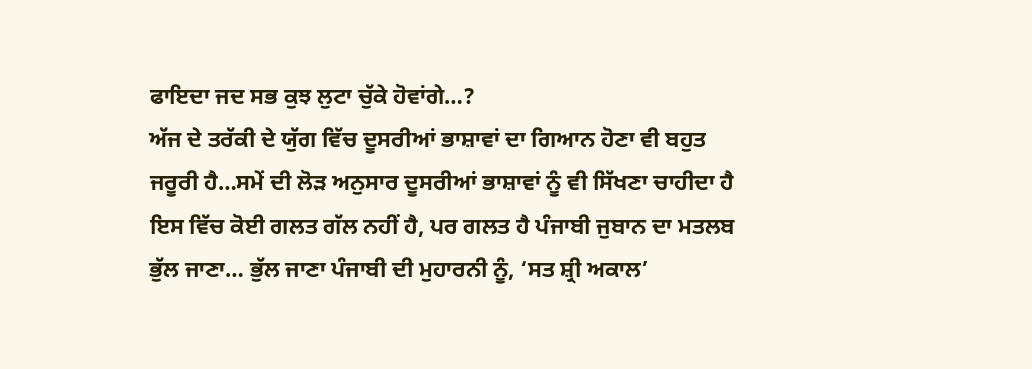ਫਾਇਦਾ ਜਦ ਸਭ ਕੁਝ ਲੁਟਾ ਚੁੱਕੇ ਹੋਵਾਂਗੇ…?
ਅੱਜ ਦੇ ਤਰੱਕੀ ਦੇ ਯੁੱਗ ਵਿੱਚ ਦੂਸਰੀਆਂ ਭਾਸ਼ਾਵਾਂ ਦਾ ਗਿਆਨ ਹੋਣਾ ਵੀ ਬਹੁਤ ਜਰੂਰੀ ਹੈ…ਸਮੇਂ ਦੀ ਲੋੜ ਅਨੁਸਾਰ ਦੂਸਰੀਆਂ ਭਾਸ਼ਾਵਾਂ ਨੂੰ ਵੀ ਸਿੱਖਣਾ ਚਾਹੀਦਾ ਹੈ ਇਸ ਵਿੱਚ ਕੋਈ ਗਲਤ ਗੱਲ ਨਹੀਂ ਹੈ, ਪਰ ਗਲਤ ਹੈ ਪੰਜਾਬੀ ਜੁਬਾਨ ਦਾ ਮਤਲਬ ਭੁੱਲ ਜਾਣਾ… ਭੁੱਲ ਜਾਣਾ ਪੰਜਾਬੀ ਦੀ ਮੁਹਾਰਨੀ ਨੂੰ, ‘ਸਤ ਸ਼੍ਰੀ ਅਕਾਲ’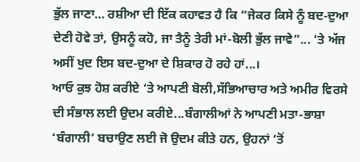ਭੁੱਲ ਜਾਣਾ… ਰਸ਼ੀਆ ਦੀ ਇੱਕ ਕਹਾਵਤ ਹੈ ਕਿ “ਜੇਕਰ ਕਿਸੇ ਨੂੰ ਬਦ-ਦੁਆ ਦੇਣੀ ਹੋਵੇ ਤਾਂ, ਉਸਨੂੰ ਕਹੋ, ਜਾ ਤੈਨੂੰ ਤੇਰੀ ਮਾਂ-ਬੋਲੀ ਭੁੱਲ ਜਾਵੇ”... ‘ਤੇ ਅੱਜ ਅਸੀਂ ਖੁਦ ਇਸ ਬਦ-ਦੁਆ ਦੇ ਸ਼ਿਕਾਰ ਹੋ ਰਹੇ ਹਾਂ...।
ਆਓ ਕੁਝ ਹੋਸ਼ ਕਰੀਏ ‘ਤੇ ਆਪਣੀ ਬੋਲੀ,ਸੱਭਿਆਚਾਰ ਅਤੇ ਅਮੀਰ ਵਿਰਸੇ ਦੀ ਸੰਭਾਲ ਲਈ ਉਦਮ ਕਰੀਏ...ਬੰਗਾਲੀਆਂ ਨੇ ਆਪਣੀ ਮਤਾ-ਭਾਸ਼ਾ ‘ਬੰਗਾਲੀ’ ਬਚਾਉਣ ਲਈ ਜੋ ਉਦਮ ਕੀਤੇ ਹਨ, ਉਹਨਾਂ ‘ਤੋਂ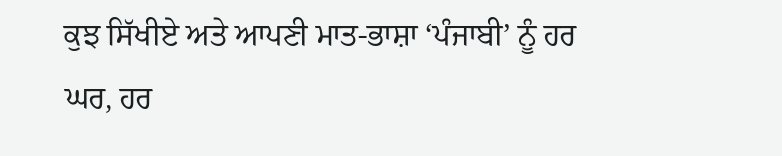ਕੁਝ ਸਿੱਖੀਏ ਅਤੇ ਆਪਣੀ ਮਾਤ-ਭਾਸ਼ਾ ‘ਪੰਜਾਬੀ’ ਨੂੰ ਹਰ ਘਰ, ਹਰ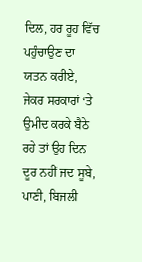ਦਿਲ, ਹਰ ਰੂਹ ਵਿੱਚ ਪਹੁੰਚਾਉਣ ਦਾ ਯਤਨ ਕਰੀਏ, ਜੇਕਰ ਸਰਕਾਰਾਂ ‘ਤੇ ਉਮੀਦ ਕਰਕੇ ਬੈਠੇ ਰਹੇ ਤਾਂ ਉਹ ਦਿਨ ਦੂਰ ਨਹੀਂ ਜਦ ਸੂਬੇ, ਪਾਣੀ, ਬਿਜਲੀ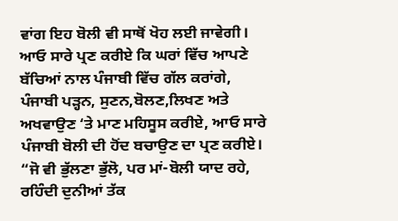ਵਾਂਗ ਇਹ ਬੋਲੀ ਵੀ ਸਾਥੋਂ ਖੋਹ ਲਈ ਜਾਵੇਗੀ।
ਆਓ ਸਾਰੇ ਪ੍ਰਣ ਕਰੀਏ ਕਿ ਘਰਾਂ ਵਿੱਚ ਆਪਣੇ ਬੱਚਿਆਂ ਨਾਲ ਪੰਜਾਬੀ ਵਿੱਚ ਗੱਲ ਕਰਾਂਗੇ, ਪੰਜਾਬੀ ਪੜ੍ਹਨ, ਸੁਣਨ,ਬੋਲਣ,ਲਿਖਣ ਅਤੇ ਅਖਵਾਉਣ ‘ਤੇ ਮਾਣ ਮਹਿਸੂਸ ਕਰੀਏ, ਆਓ ਸਾਰੇ ਪੰਜਾਬੀ ਬੋਲੀ ਦੀ ਹੋਂਦ ਬਚਾਉਣ ਦਾ ਪ੍ਰਣ ਕਰੀਏ।
“ਜੋ ਵੀ ਭੁੱਲਣਾ ਭੁੱਲੋ, ਪਰ ਮਾਂ-ਬੋਲੀ ਯਾਦ ਰਹੇ,
ਰਹਿੰਦੀ ਦੁਨੀਆਂ ਤੱਕ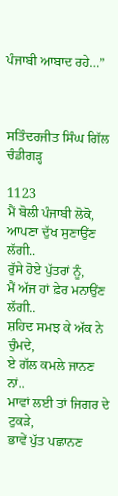ਪੰਜਾਬੀ ਆਬਾਦ ਰਹੇ…”



ਸਤਿੰਦਰਜੀਤ ਸਿੰਘ ਗਿੱਲ
ਚੰਡੀਗੜ੍ਹ

1123
ਮੈਂ ਬੋਲੀ ਪੰਜਾਬੀ ਲੋਕੋ,
ਆਪਣਾ ਦੁੱਖ ਸੁਣਾਉਂਣ ਲੱਗੀ..
ਰੁੱਸੇ ਹੋਏ ਪੁੱਤਰਾਂ ਨੂੰ,
ਮੈਂ ਅੱਜ ਹਾਂ ਫ਼ੇਰ ਮਨਾਉਂਣ ਲੱਗੀ..
ਸ਼ਹਿਦ ਸਮਝ ਕੇ ਅੱਕ ਨੇ ਚੁੰਮਦੇ,
ਏ ਗੱਲ ਕਮਲੇ ਜਾਨਣ ਨਾਂ..
ਮਾਵਾਂ ਲਈ ਤਾਂ ਜਿਗਰ ਦੇ ਟੁਕੜੇ,
ਭਾਵੇਂ ਪੁੱਤ ਪਛਾਨਣ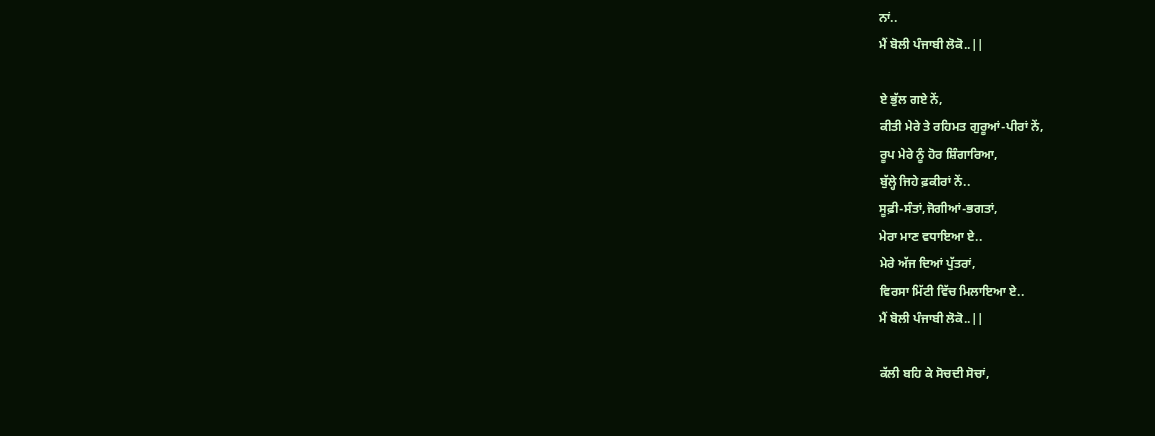ਨਾਂ..
ਮੈਂ ਬੋਲੀ ਪੰਜਾਬੀ ਲੋਕੋ..||

ਏ ਭੁੱਲ ਗਏ ਨੇਂ,
ਕੀਤੀ ਮੇਰੇ ਤੇ ਰਹਿਮਤ ਗੁਰੂਆਂ-ਪੀਰਾਂ ਨੇਂ,
ਰੂਪ ਮੇਰੇ ਨੂੰ ਹੋਰ ਸ਼ਿੰਗਾਰਿਆ,
ਬੁੱਲ੍ਹੇ ਜਿਹੇ ਫ਼ਕੀਰਾਂ ਨੇਂ..
ਸੂਫ਼ੀ-ਸੰਤਾਂ,ਜੋਗੀਆਂ-ਭਗਤਾਂ,
ਮੇਰਾ ਮਾਣ ਵਧਾਇਆ ਏ..
ਮੇਰੇ ਅੱਜ ਦਿਆਂ ਪੁੱਤਰਾਂ,
ਵਿਰਸਾ ਮਿੱਟੀ ਵਿੱਚ ਮਿਲਾਇਆ ਏ..
ਮੈਂ ਬੋਲੀ ਪੰਜਾਬੀ ਲੋਕੋ..||

ਕੱਲੀ ਬਹਿ ਕੇ ਸੋਚਦੀ ਸੋਚਾਂ,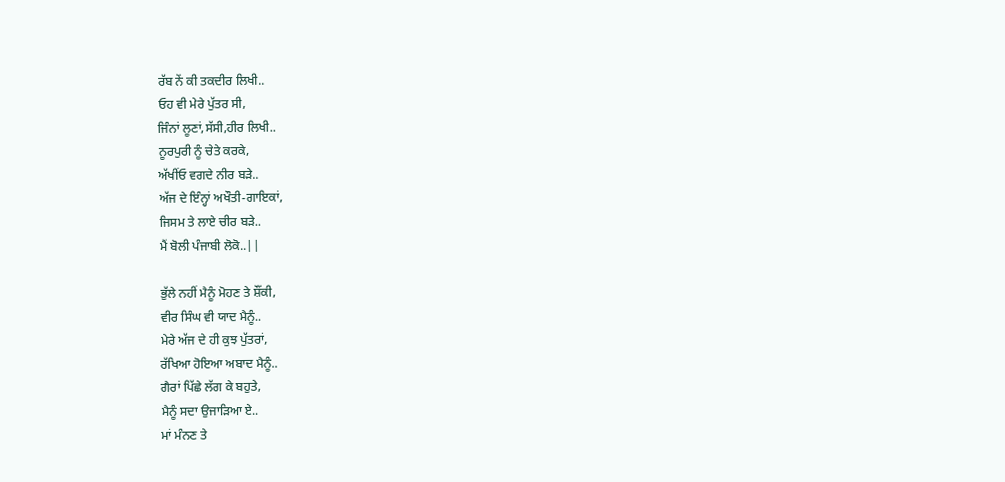ਰੱਬ ਨੇਂ ਕੀ ਤਕਦੀਰ ਲਿਖੀ..
ਓਹ ਵੀ ਮੇਰੇ ਪੁੱਤਰ ਸੀ,
ਜਿੰਨਾਂ ਲੂਣਾਂ,ਸੱਸੀ,ਹੀਰ ਲਿਖੀ..
ਨੂਰਪੁਰੀ ਨੂੰ ਚੇਤੇ ਕਰਕੇ,
ਅੱਖੀਂਓ ਵਗਦੇ ਨੀਰ ਬੜੇ..
ਅੱਜ ਦੇ ਇੰਨ੍ਹਾਂ ਅਖੌਤੀ-ਗਾਇਕਾਂ,
ਜਿਸਮ ਤੇ ਲਾਏ ਚੀਰ ਬੜੇ..
ਮੈਂ ਬੋਲੀ ਪੰਜਾਬੀ ਲੋਕੋ..||

ਭੁੱਲੇ ਨਹੀਂ ਮੈਨੂੰ ਮੋਹਣ ਤੇ ਸ਼ੌਂਕੀ,
ਵੀਰ ਸਿੰਘ ਵੀ ਯਾਦ ਮੈਨੂੰ..
ਮੇਰੇ ਅੱਜ ਦੇ ਹੀ ਕੁਝ ਪੁੱਤਰਾਂ,
ਰੱਖਿਆ ਹੋਇਆ ਅਬਾਦ ਮੈਨੂੰ..
ਗੈਰਾਂ ਪਿੱਛੇ ਲੱਗ ਕੇ ਬਹੁਤੇ,
ਮੈਨੂੰ ਸਦਾ ਉਜਾੜਿਆ ਏ..
ਮਾਂ ਮੰਨਣ ਤੇ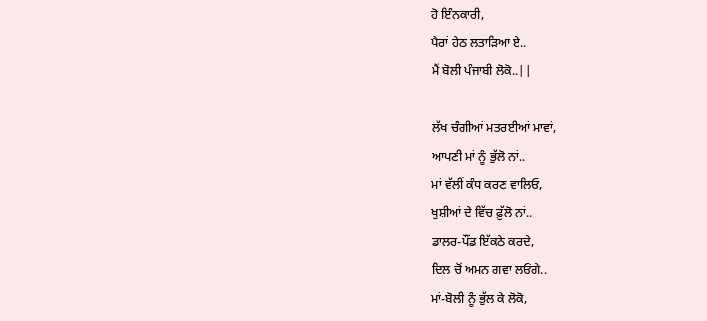ਹੋ ਇੰਨਕਾਰੀ,
ਪੈਰਾਂ ਹੇਠ ਲਤਾੜਿਆ ਏ..
ਮੈਂ ਬੋਲੀ ਪੰਜਾਬੀ ਲੋਕੋ..||

ਲੱਖ ਚੰਗੀਆਂ ਮਤਰਈਆਂ ਮਾਵਾਂ,
ਆਪਣੀ ਮਾਂ ਨੂੰ ਭੁੱਲੋ ਨਾਂ..
ਮਾਂ ਵੱਲੀਂ ਕੰਧ ਕਰਣ ਵਾਲਿਓ,
ਖੁਸ਼ੀਆਂ ਦੇ ਵਿੱਚ ਫ਼ੁੱਲੋ ਨਾਂ..
ਡਾਲਰ-ਪੌਂਡ ਇੱਕਠੇ ਕਰਦੇ,
ਦਿਲ ਚੋਂ ਅਮਨ ਗਵਾ ਲਓਂਗੇ..
ਮਾਂ-ਬੋਲੀ ਨੂੰ ਭੁੱਲ ਕੇ ਲੋਕੋ,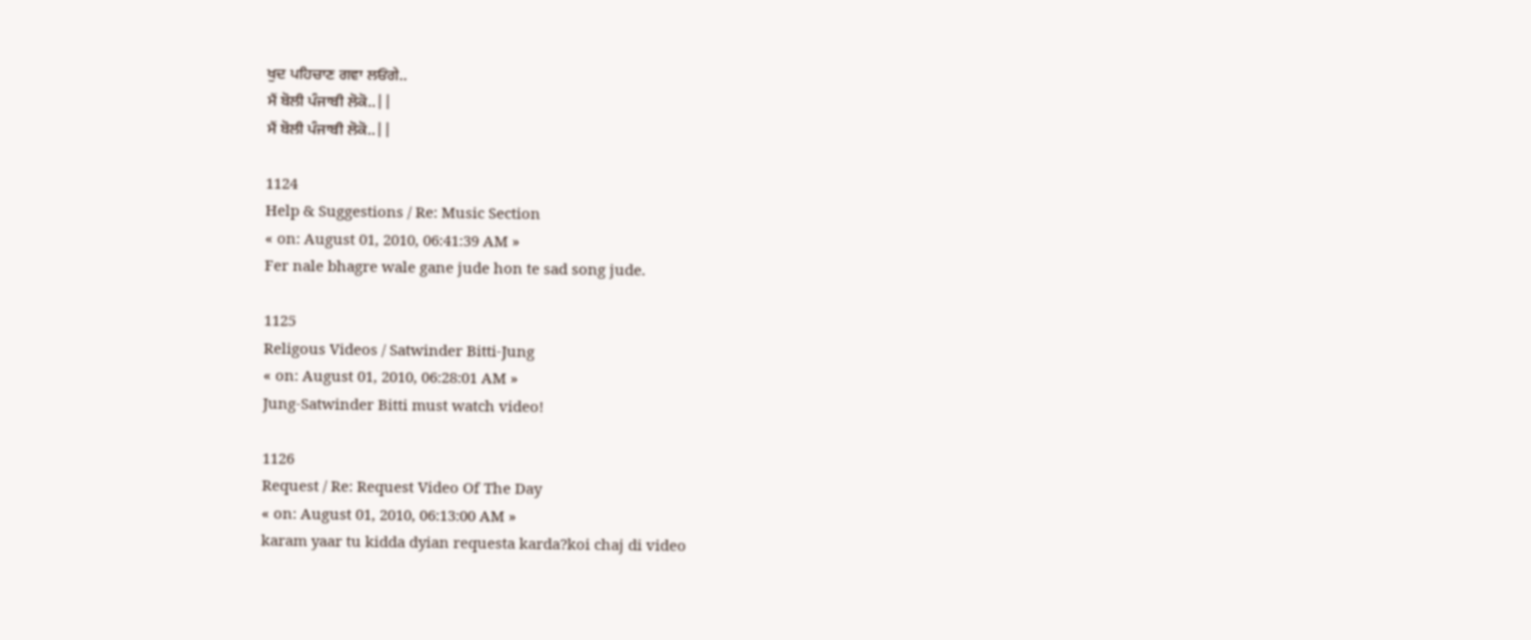ਖੁਦ ਪਹਿਚਾਣ ਗਵਾ ਲਓਂਗੇ..
ਮੈਂ ਬੋਲੀ ਪੰਜਾਬੀ ਲੋਕੋ..||
ਮੈਂ ਬੋਲੀ ਪੰਜਾਬੀ ਲੋਕੋ..||

1124
Help & Suggestions / Re: Music Section
« on: August 01, 2010, 06:41:39 AM »
Fer nale bhagre wale gane jude hon te sad song jude.

1125
Religous Videos / Satwinder Bitti-Jung
« on: August 01, 2010, 06:28:01 AM »
Jung-Satwinder Bitti must watch video!

1126
Request / Re: Request Video Of The Day
« on: August 01, 2010, 06:13:00 AM »
karam yaar tu kidda dyian requesta karda?koi chaj di video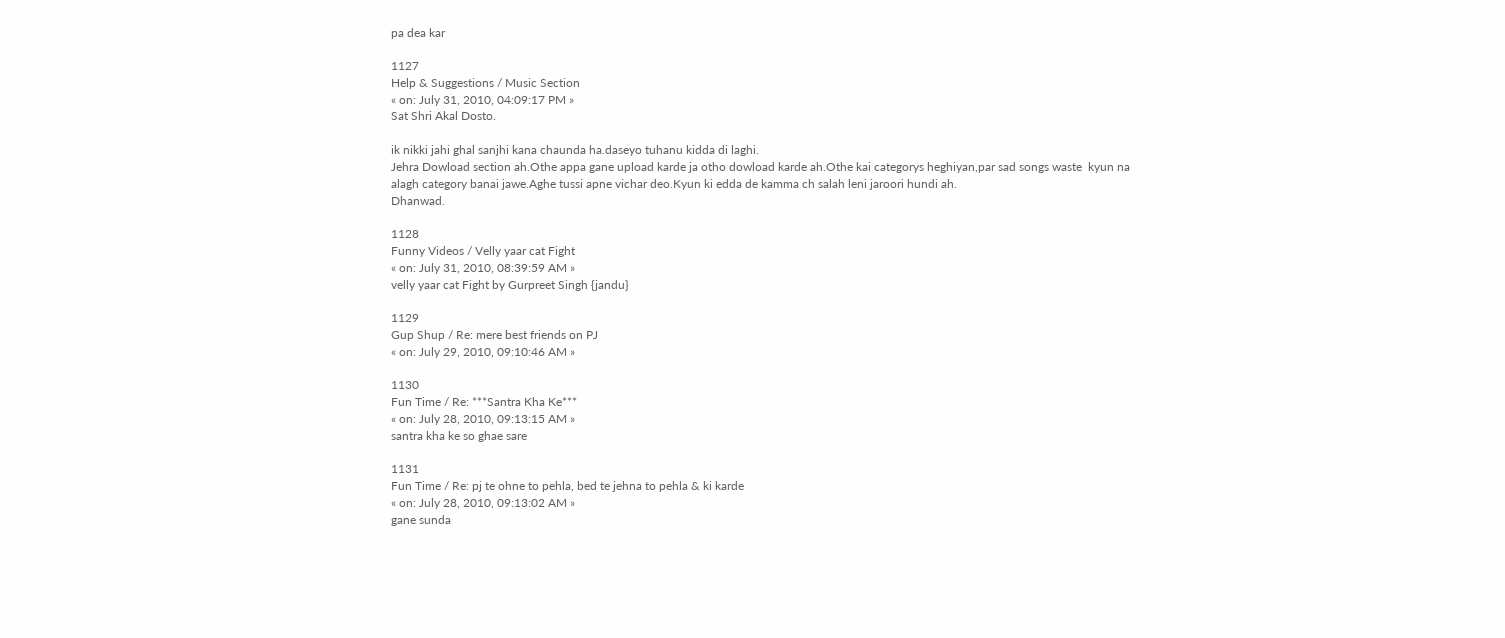pa dea kar

1127
Help & Suggestions / Music Section
« on: July 31, 2010, 04:09:17 PM »
Sat Shri Akal Dosto.

ik nikki jahi ghal sanjhi kana chaunda ha.daseyo tuhanu kidda di laghi.
Jehra Dowload section ah.Othe appa gane upload karde ja otho dowload karde ah.Othe kai categorys heghiyan,par sad songs waste  kyun na alagh category banai jawe.Aghe tussi apne vichar deo.Kyun ki edda de kamma ch salah leni jaroori hundi ah.
Dhanwad.

1128
Funny Videos / Velly yaar cat Fight
« on: July 31, 2010, 08:39:59 AM »
velly yaar cat Fight by Gurpreet Singh {jandu}

1129
Gup Shup / Re: mere best friends on PJ
« on: July 29, 2010, 09:10:46 AM »

1130
Fun Time / Re: ***Santra Kha Ke***
« on: July 28, 2010, 09:13:15 AM »
santra kha ke so ghae sare

1131
Fun Time / Re: pj te ohne to pehla, bed te jehna to pehla & ki karde
« on: July 28, 2010, 09:13:02 AM »
gane sunda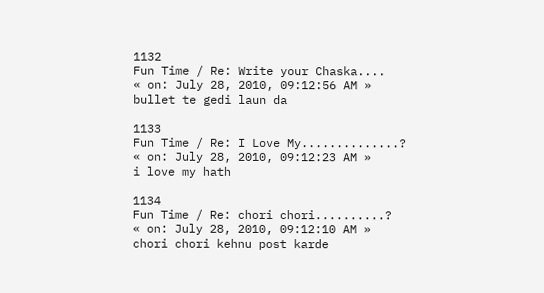1132
Fun Time / Re: Write your Chaska....
« on: July 28, 2010, 09:12:56 AM »
bullet te gedi laun da

1133
Fun Time / Re: I Love My..............?
« on: July 28, 2010, 09:12:23 AM »
i love my hath

1134
Fun Time / Re: chori chori..........?
« on: July 28, 2010, 09:12:10 AM »
chori chori kehnu post karde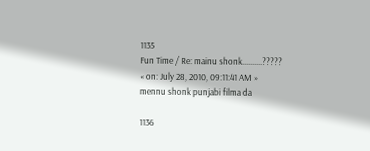1135
Fun Time / Re: mainu shonk..........?????
« on: July 28, 2010, 09:11:41 AM »
mennu shonk punjabi filma da

1136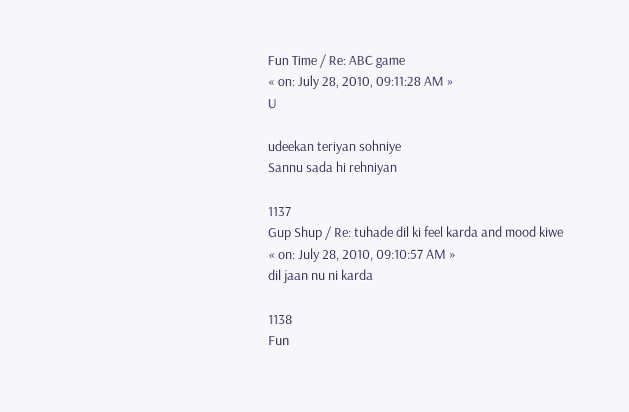Fun Time / Re: ABC game
« on: July 28, 2010, 09:11:28 AM »
U

udeekan teriyan sohniye
Sannu sada hi rehniyan

1137
Gup Shup / Re: tuhade dil ki feel karda and mood kiwe
« on: July 28, 2010, 09:10:57 AM »
dil jaan nu ni karda

1138
Fun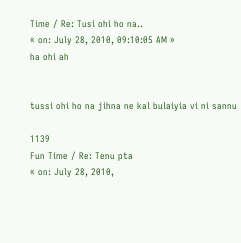Time / Re: Tusi ohi ho na..
« on: July 28, 2010, 09:10:05 AM »
ha ohi ah


tussi ohi ho na jihna ne kal bulaiyia vi ni sannu

1139
Fun Time / Re: Tenu pta
« on: July 28, 2010,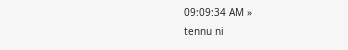09:09:34 AM »
tennu ni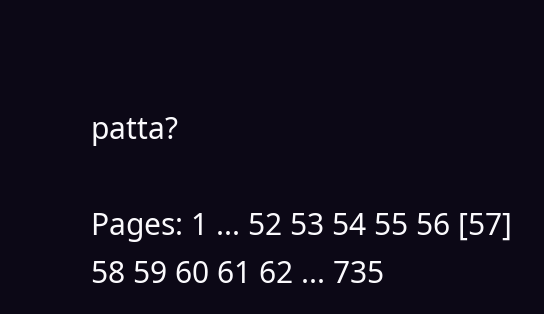patta?

Pages: 1 ... 52 53 54 55 56 [57] 58 59 60 61 62 ... 735